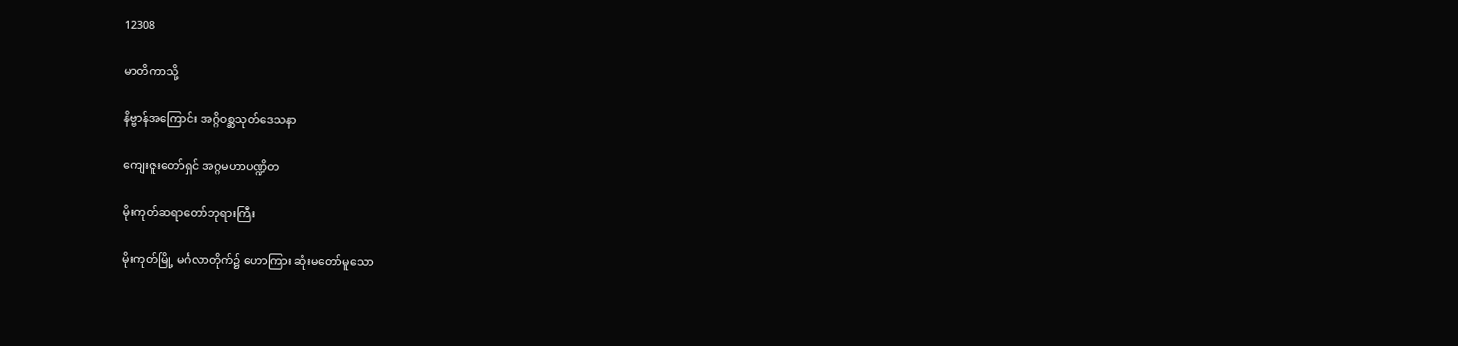12308

မာတိကာသို့

နိဗ္ဗာန်အကြောင်း အဂ္ဂိဝစ္ဆသုတ်ဒေသနာ

ကျေးဇူးတော်ရှင် အဂ္ဂမဟာပဏ္ဍိတ

မိုးကုတ်ဆရာတော်ဘုရားကြီး

မိုးကုတ်မြို့ မင်္ဂလာတိုက်၌ ဟောကြား ဆုံးမတော်မူသော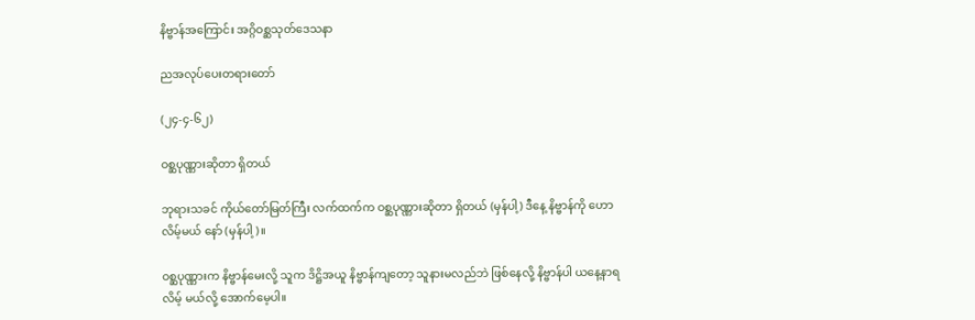နိဗ္ဗာန်အကြောင်း အဂ္ဂိဝစ္ဆသုတ်ဒေသနာ

ညအလုပ်ပေးတရားတော်

(၂၄-၄-၆၂)

ဝစ္ဆပုဏ္ဏားဆိုတာ ရှိတယ်

ဘုရားသခင် ကိုယ်တော်မြတ်ကြီး လက်ထက်က ဝစ္ဆပုဏ္ဏားဆိုတာ ရှိတယ် (မှန်ပါ့) ဒီနေ့ နိဗ္ဗာန်ကို ဟောလိမ့်မယ် နော် (မှန်ပါ့)။

ဝစ္ဆပုဏ္ဏားက နိဗ္ဗာန်မေးလို့ သူက ဒိဋ္ဌိအယူ နိဗ္ဗာန်ကျတော့ သူနားမလည်ဘဲ ဖြစ်နေလို့ နိဗ္ဗာန်ပါ ယနေ့နာရလိမ့် မယ်လို့ အောက်မေ့ပါ။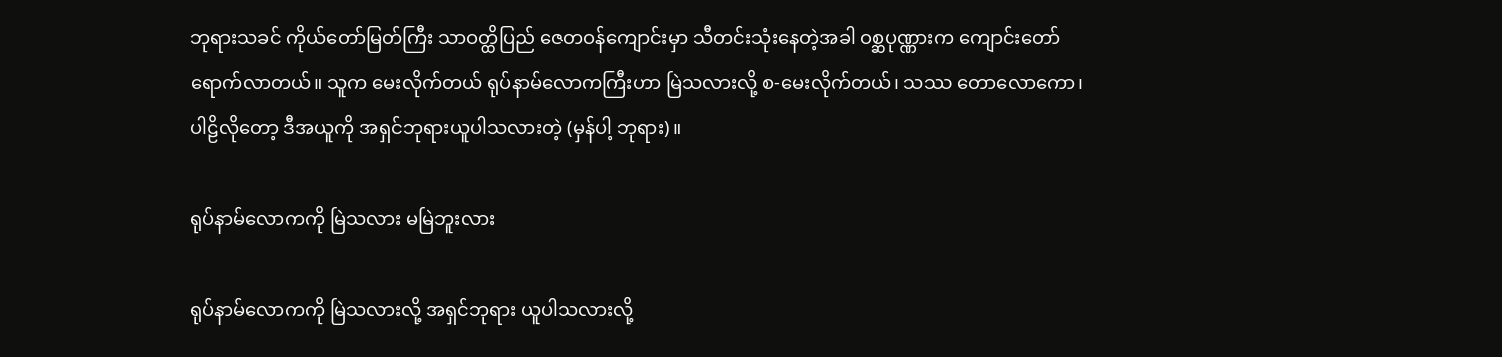ဘုရားသခင် ကိုယ်တော်မြတ်ကြီး သာဝတ္ထိပြည် ဇေတဝန်ကျောင်းမှာ သီတင်းသုံးနေတဲ့အခါ ဝစ္ဆပုဏ္ဏားက ကျောင်းတော်ရောက်လာတယ်။ သူက မေးလိုက်တယ် ရုပ်နာမ်လောကကြီးဟာ မြဲသလားလို့ စ-မေးလိုက်တယ်၊ သဿ တောလောကော၊ ပါဠိလိုတော့ ဒီအယူကို အရှင်ဘုရားယူပါသလားတဲ့ (မှန်ပါ့ ဘုရား)။

ရုပ်နာမ်လောကကို မြဲသလား မမြဲဘူးလား

ရုပ်နာမ်လောကကို မြဲသလားလို့ အရှင်ဘုရား ယူပါသလားလို့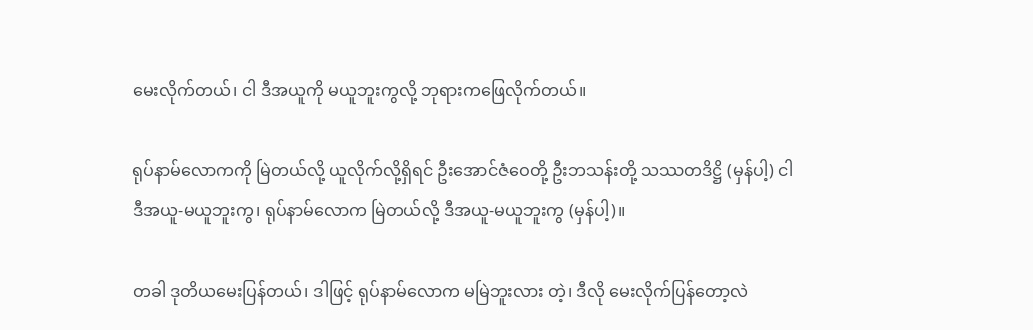မေးလိုက်တယ်၊ ငါ ဒီအယူကို မယူဘူးကွလို့ ဘုရားကဖြေလိုက်တယ်။

ရုပ်နာမ်လောကကို မြဲတယ်လို့ ယူလိုက်လို့ရှိရင် ဦးအောင်ဇံဝေတို့ ဦးဘသန်းတို့ သဿတဒိဋ္ဌိ (မှန်ပါ့) ငါ ဒီအယူ-မယူဘူးကွ၊ ရုပ်နာမ်လောက မြဲတယ်လို့ ဒီအယူ-မယူဘူးကွ (မှန်ပါ့)။

တခါ ဒုတိယမေးပြန်တယ်၊ ဒါဖြင့် ရုပ်နာမ်လောက မမြဲဘူးလား တဲ့၊ ဒီလို မေးလိုက်ပြန်တော့လဲ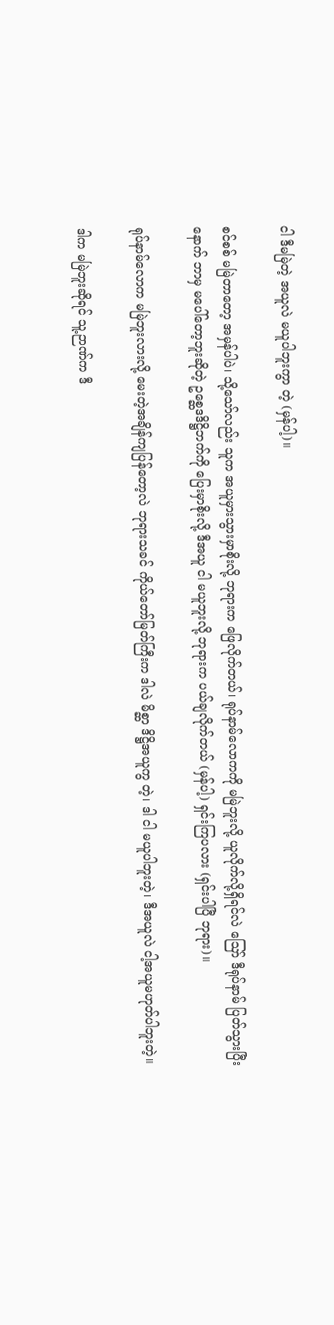ငါ ဒီမမြဲတဲ့ အယူလဲ မယူပါဘူးကွာ တဲ့ (မှန်ပါ့)။

စင်စစ် မမြဲတာတော့ အမှန်ပါပဲ၊ သို့သော်လည်း သူက အယူမှားသွားမှာစိုးလို့ ဘုရားက ဖြေလိုက်တယ်၊ ရုပ်နာမ်လောကကို မမြဲဘူးလို့ ယူလိုက်လို့ရှိရင်လဲ ဪ ဒီရုပ်နာမ် ပြတ်သွားပြီး နောက် ဘာမှ မပေါ်တော့ဘူးဆိုတဲ့ ဥစ္ဆေဒဒိဋ္ဌိဘက်ကို ပြေးမှာစိုးလို့ ဒီအယူ ငါ မယူဘူးလို့ ဘုရားက ပယ်ချလိုက်တယ် (မှန်ပါ့) ရှင်းကြပလား (ရှင်းပါပြီ ဘုရား)။

ရုပ်နာမ်လောက မမြဲဘူးလားလို့ မေးတဲ့အချိန်ကျပြန်တော့လဲ ဘုရားသခင် ကိုယ်တော်မြတ်ကြီးက ဒါလဲ မိစ္ဆာ ဒိဋ္ဌိအယူကွ တဲ့၊ ဒါ ငါ မယူပါဘူးတဲ့၊ ဒီအယူလဲ ငါ့အယူမဟုတ်ပါဘူးတဲ့။

ဒါက မမြဲဘူးဆိုရင် သူ့ဉာဏ်က ဒီ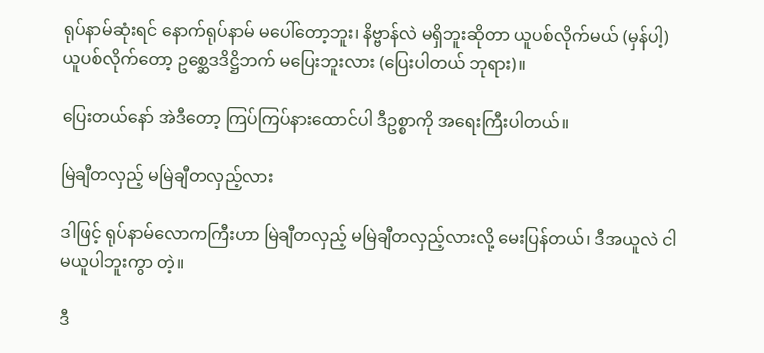ရုပ်နာမ်ဆုံးရင် နောက်ရုပ်နာမ် မပေါ်တော့ဘူး၊ နိဗ္ဗာန်လဲ မရှိဘူးဆိုတာ ယူပစ်လိုက်မယ် (မှန်ပါ့) ယူပစ်လိုက်တော့ ဥစ္ဆေဒဒိဋ္ဌိဘက် မပြေးဘူးလား (ပြေးပါတယ် ဘုရား)။

ပြေးတယ်နော် အဲဒီတော့ ကြပ်ကြပ်နားထောင်ပါ ဒီဥစ္စာကို အရေးကြီးပါတယ်။

မြဲချီတလှည့် မမြဲချီတလှည့်လား

ဒါဖြင့် ရုပ်နာမ်လောကကြီးဟာ မြဲချီတလှည့် မမြဲချီတလှည့်လားလို့ မေးပြန်တယ်၊ ဒီအယူလဲ ငါ မယူပါဘူးကွာ တဲ့။

ဒီ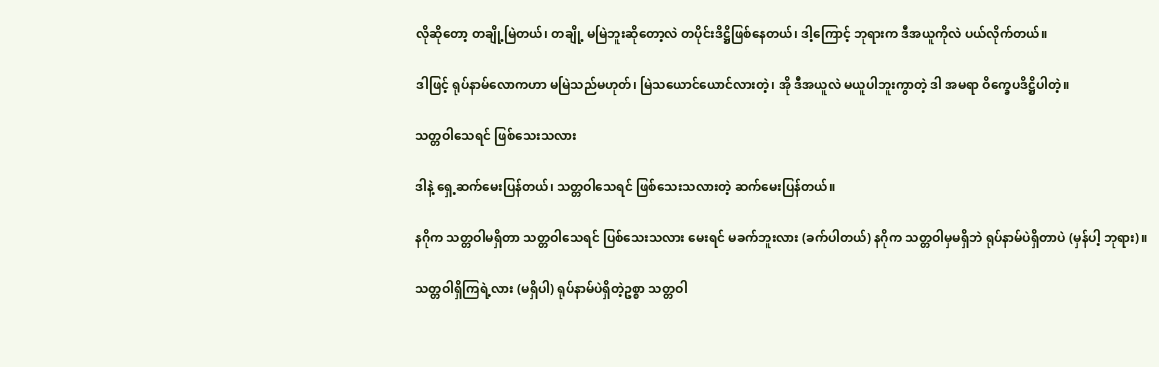လိုဆိုတော့ တချို့မြဲတယ်၊ တချို့ မမြဲဘူးဆိုတော့လဲ တပိုင်းဒိဋ္ဌိဖြစ်နေတယ်၊ ဒါ့ကြောင့် ဘုရားက ဒီအယူကိုလဲ ပယ်လိုက်တယ်။

ဒါဖြင့် ရုပ်နာမ်လောကဟာ မမြဲသည်မဟုတ်၊ မြဲသယောင်ယောင်လားတဲ့၊ အို ဒီအယူလဲ မယူပါဘူးကွာတဲ့ ဒါ အမရာ ဝိက္ခေပဒိဋ္ဌိပါတဲ့။

သတ္တဝါသေရင် ဖြစ်သေးသလား

ဒါနဲ့ ရှေ့ဆက်မေးပြန်တယ်၊ သတ္တဝါသေရင် ဖြစ်သေးသလားတဲ့ ဆက်မေးပြန်တယ်။

နဂိုက သတ္တဝါမရှိတာ သတ္တဝါသေရင် ပြစ်သေးသလား မေးရင် မခက်ဘူးလား (ခက်ပါတယ်) နဂိုက သတ္တဝါမှမရှိဘဲ ရုပ်နာမ်ပဲရှိတာပဲ (မှန်ပါ့ ဘုရား)။

သတ္တဝါရှိကြရဲ့လား (မရှိပါ) ရုပ်နာမ်ပဲရှိတဲ့ဥစ္စာ သတ္တဝါ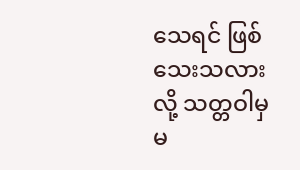သေရင် ဖြစ်သေးသလားလို့ သတ္တဝါမှမ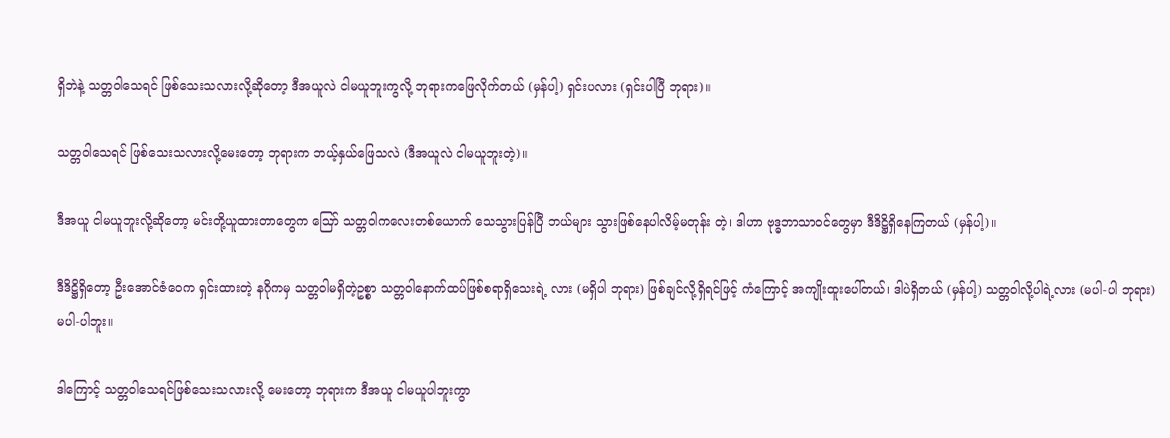ရှိဘဲနဲ့ သတ္တဝါသေရင် ဖြစ်သေးသလားလို့ဆိုတော့ ဒီအယူလဲ ငါမယူဘူးကွလို့ ဘုရားကဖြေလိုက်တယ် (မှန်ပါ့) ရှင်းပလား (ရှင်းပါပြီ ဘုရား)။

သတ္တဝါသေရင် ဖြစ်သေးသလားလို့မေးတော့ ဘုရားက ဘယ့်နှယ်ဖြေသလဲ (ဒီအယူလဲ ငါမယူဘူးတဲ့)။

ဒီအယူ ငါမယူဘူးလို့ဆိုတော့ မင်းတို့ယူထားတာတွေက ဪ သတ္တဝါကလေးတစ်ယောက် သေသွားပြန်ပြီ ဘယ်များ သွားဖြစ်နေပါလိမ့်မတုန်း တဲ့၊ ဒါဟာ ဗုဒ္ဓဘာသာဝင်တွေမှာ ဒီဒိဋ္ဌိရှိနေကြတယ် (မှန်ပါ့)။

ဒီဒိဋ္ဌိရှိတော့ ဦးအောင်ဇံဝေက ရှင်းထားတဲ့ နဂိုကမှ သတ္တဝါမရှိတဲ့ဥစ္စာ သတ္တဝါနောက်ထပ်ဖြစ်စရာရှိသေးရဲ့ လား (မရှိပါ ဘုရား) ဖြစ်ချင်လို့ရှိရင်ဖြင့် ကံကြောင့် အကျိုးထူးပေါ်တယ်၊ ဒါပဲရှိတယ် (မှန်ပါ့) သတ္တဝါလို့ပါရဲ့လား (မပါ-ပါ ဘုရား) မပါ-ပါဘူး။

ဒါကြောင့် သတ္တဝါသေရင်ဖြစ်သေးသလားလို့ မေးတော့ ဘုရားက ဒီအယူ ငါမယူပါဘူးကွာ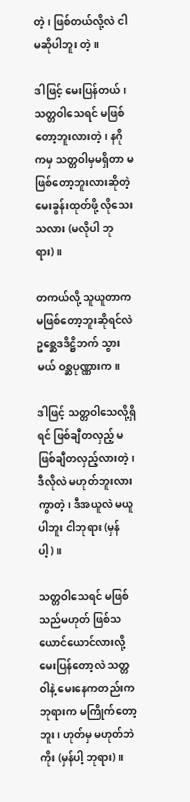တဲ့၊ ဖြစ်တယ်လို့လဲ ငါ မဆိုပါဘူး တဲ့။

ဒါဖြင့် မေးပြန်တယ်၊ သတ္တဝါသေရင် မဖြစ်တော့ဘူးလားတဲ့၊ နဂိုကမှ သတ္တဝါမှမရှိတာ မဖြစ်တော့ဘူးလားဆိုတဲ့ မေးခွန်းထုတ်ဖို့ လိုသေးသလား (မလိုပါ ဘုရား)။

တကယ်လို့ သူယူတာက မဖြစ်တော့ဘူးဆိုရင်လဲ ဥစ္ဆေဒဒိဋ္ဌိဘက် သွားမယ် ဝစ္ဆပုဏ္ဏားက။

ဒါဖြင့် သတ္တဝါသေလို့ရှိရင် ဖြစ်ချီတလှည့် မဖြစ်ချီတလှည့်လားတဲ့၊ ဒီလိုလဲ မဟုတ်ဘူးလားကွာတဲ့၊ ဒီအယူလဲ မယူပါဘူး ငါဘုရား (မှန်ပါ့)။

သတ္တဝါသေရင် မဖြစ်သည်မဟုတ် ဖြစ်သယောင်ယောင်လားလို့ မေးပြန်တော့လဲ သတ္တဝါနဲ့ မေးနေကတည်းက ဘုရားက မကြိုက်တော့ဘူး၊ ဟုတ်မှ မဟုတ်ဘဲကိုး (မှန်ပါ့ ဘုရား)။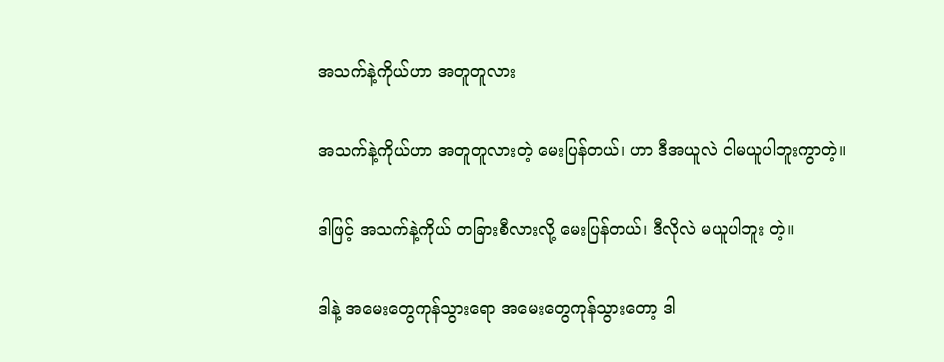အသက်နဲ့ကိုယ်ဟာ အတူတူလား

အသက်နဲ့ကိုယ်ဟာ အတူတူလားတဲ့ မေးပြန်တယ်၊ ဟာ ဒီအယူလဲ ငါမယူပါဘူးကွာတဲ့။

ဒါဖြင့် အသက်နဲ့ကိုယ် တခြားစီလားလို့ မေးပြန်တယ်၊ ဒီလိုလဲ မယူပါဘူး တဲ့။

ဒါနဲ့ အမေးတွေကုန်သွားရော အမေးတွေကုန်သွားတော့ ဒါ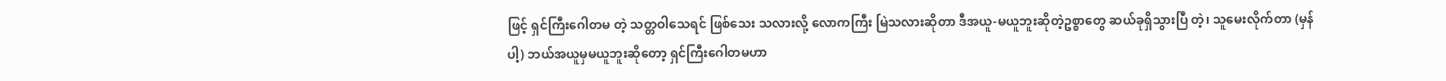ဖြင့် ရှင်ကြီးဂေါတမ တဲ့ သတ္တဝါသေရင် ဖြစ်သေး သလားလို့ လောကကြီး မြဲသလားဆိုတာ ဒီအယူ-မယူဘူးဆိုတဲ့ဥစ္စာတွေ ဆယ်ခုရှိသွားပြီ တဲ့၊ သူမေးလိုက်တာ (မှန်ပါ့) ဘယ်အယူမှမယူဘူးဆိုတော့ ရှင်ကြီးဂေါတမဟာ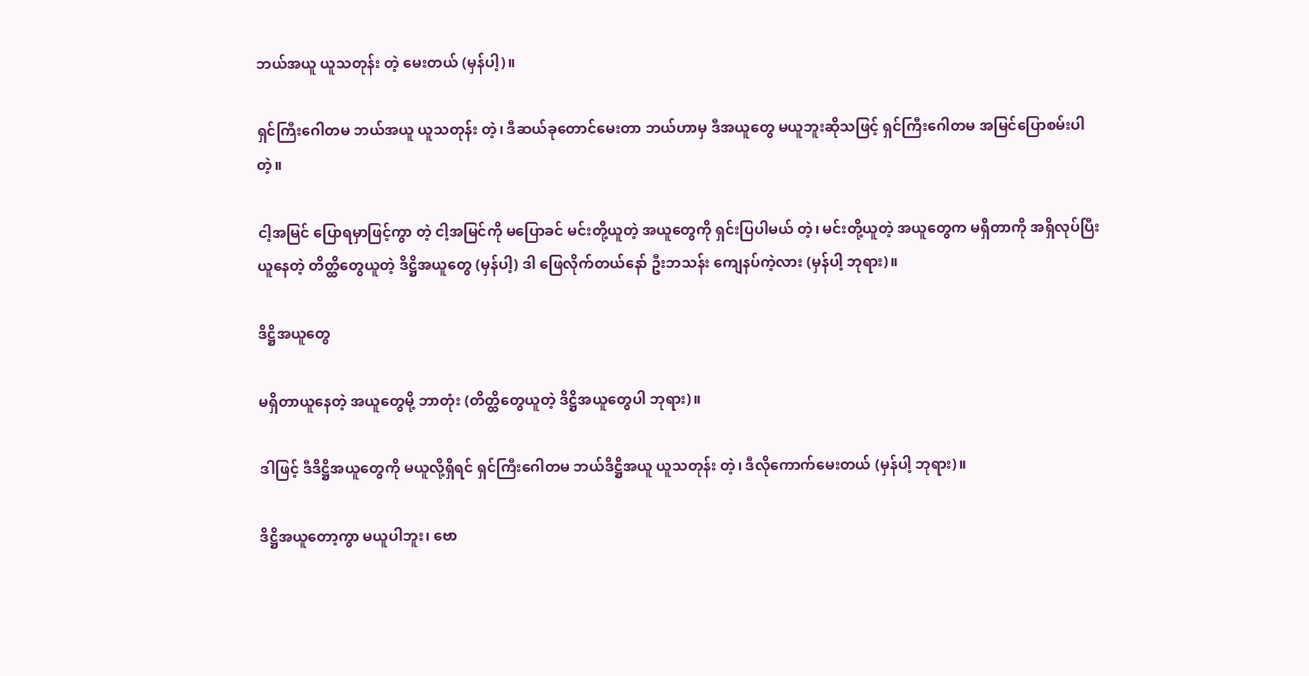ဘယ်အယူ ယူသတုန်း တဲ့ မေးတယ် (မှန်ပါ့)။

ရှင်ကြီးဂေါတမ ဘယ်အယူ ယူသတုန်း တဲ့၊ ဒီဆယ်ခုတောင်မေးတာ ဘယ်ဟာမှ ဒီအယူတွေ မယူဘူးဆိုသဖြင့် ရှင်ကြီးဂေါတမ အမြင်ပြောစမ်းပါ တဲ့။

ငါ့အမြင် ပြောရမှာဖြင့်ကွာ တဲ့ ငါ့အမြင်ကို မပြောခင် မင်းတို့ယူတဲ့ အယူတွေကို ရှင်းပြပါမယ် တဲ့၊ မင်းတို့ယူတဲ့ အယူတွေက မရှိတာကို အရှိလုပ်ပြီးယူနေတဲ့ တိတ္ထိတွေယူတဲ့ ဒိဋ္ဌိအယူတွေ (မှန်ပါ့) ဒါ ဖြေလိုက်တယ်နော် ဦးဘသန်း ကျေနပ်ကဲ့လား (မှန်ပါ့ ဘုရား)။

ဒိဋ္ဌိအယူတွေ

မရှိတာယူနေတဲ့ အယူတွေမို့ ဘာတုံး (တိတ္ထိတွေယူတဲ့ ဒိဋ္ဌိအယူတွေပါ ဘုရား)။

ဒါဖြင့် ဒီဒိဋ္ဌိအယူတွေကို မယူလို့ရှိရင် ရှင်ကြီးဂေါတမ ဘယ်ဒိဋ္ဌိအယူ ယူသတုန်း တဲ့၊ ဒီလိုကောက်မေးတယ် (မှန်ပါ့ ဘုရား)။

ဒိဋ္ဌိအယူတော့ကွာ မယူပါဘူး၊ ဗော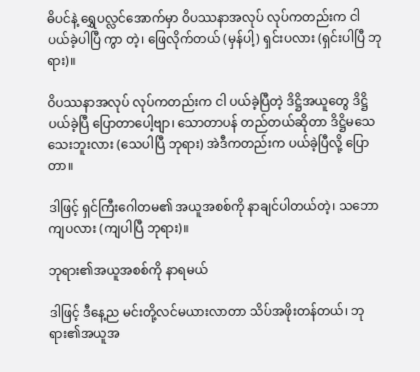ဓိပင်နဲ့ ရွှေပလ္လင်အောက်မှာ ဝိပဿနာအလုပ် လုပ်ကတည်းက ငါ ပယ်ခဲ့ပါပြီ ကွာ တဲ့၊ ဖြေလိုက်တယ် (မှန်ပါ့) ရှင်းပလား (ရှင်းပါပြီ ဘုရား)။

ဝိပဿနာအလုပ် လုပ်ကတည်းက ငါ ပယ်ခဲ့ပြီတဲ့ ဒိဋ္ဌိအယူတွေ ဒိဋ္ဌိပယ်ခဲ့ပြီ ပြောတာပေါ့ဗျာ၊ သောတာပန် တည်တယ်ဆိုတာ ဒိဋ္ဌိမသေသေးဘူးလား (သေပါပြီ ဘုရား) အဲဒီကတည်းက ပယ်ခဲ့ပြီလို့ ပြောတာ။

ဒါဖြင့် ရှင်ကြီးဂေါတမ၏ အယူအစစ်ကို နာချင်ပါတယ်တဲ့၊ သဘောကျပလား (ကျပါပြီ ဘုရား)။

ဘုရား၏အယူအစစ်ကို နာရမယ်

ဒါဖြင့် ဒီနေ့ည မင်းတို့လင်မယားလာတာ သိပ်အဖိုးတန်တယ်၊ ဘုရား၏အယူအ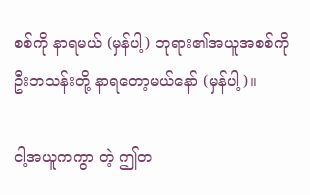စစ်ကို နာရမယ် (မှန်ပါ့) ဘုရား၏အယူအစစ်ကို ဦးဘသန်းတို့ နာရတော့မယ်နော် (မှန်ပါ့)။

ငါ့အယူကကွာ တဲ့ ဤတ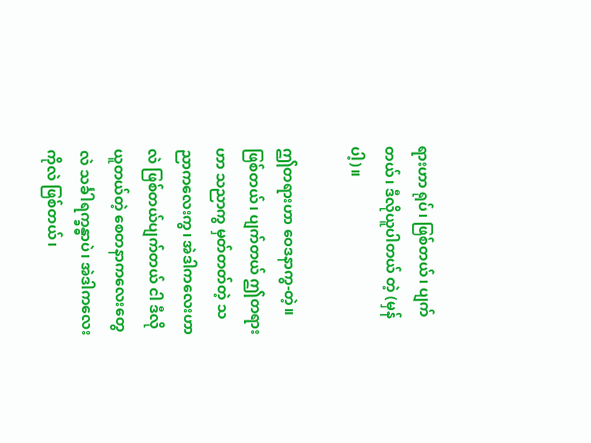ရားဟာ ရုပ်၊ ဖြစ်တယ်၊ ပျက်တယ်၊ ဒီလိုယူပါတယ် တဲ့ (မှန်ပါ့)။

ဤတရားဟာ ဝေဒနာကွ-တဲ့။ ဖြစ်တယ်၊ ပျက်တယ် ဤတရားဟာ သညာကွ မှတ်တတ်တဲ့ သညာကလေးကွ၊ အဲဒါကလေးဟာလဲ ဖြစ်တယ်ပျက်တယ် ငါ ဒီလိုယူတယ်တဲ့ စေတနာကလေးတွေလဲ သင်္ခါရက္ခန္ဓာပဲ၊ အဲဒါကလေးကိုလဲ ဖြစ်တယ်၊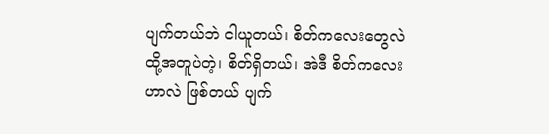ပျက်တယ်ဘဲ ငါယူတယ်၊ စိတ်ကလေးတွေလဲ ထို့အတူပဲတဲ့၊ စိတ်ရှိတယ်၊ အဲဒီ စိတ်ကလေးဟာလဲ ဖြစ်တယ် ပျက်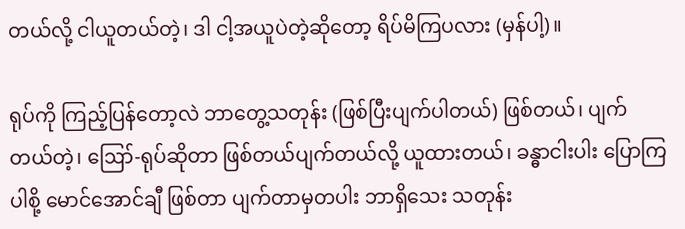တယ်လို့ ငါယူတယ်တဲ့၊ ဒါ ငါ့အယူပဲတဲ့ဆိုတော့ ရိပ်မိကြပလား (မှန်ပါ့)။

ရုပ်ကို ကြည့်ပြန်တော့လဲ ဘာတွေ့သတုန်း (ဖြစ်ပြီးပျက်ပါတယ်) ဖြစ်တယ်၊ ပျက်တယ်တဲ့၊ ဪ-ရုပ်ဆိုတာ ဖြစ်တယ်ပျက်တယ်လို့ ယူထားတယ်၊ ခန္ဓာငါးပါး ပြောကြပါစို့ မောင်အောင်ချီ ဖြစ်တာ ပျက်တာမှတပါး ဘာရှိသေး သတုန်း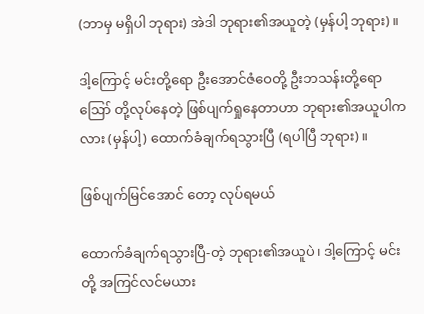(ဘာမှ မရှိပါ ဘုရား) အဲဒါ ဘုရား၏အယူတဲ့ (မှန်ပါ့ ဘုရား)။

ဒါ့ကြောင့် မင်းတို့ရော ဦးအောင်ဇံဝေတို့ ဦးဘသန်းတို့ရော ဪ တို့လုပ်နေတဲ့ ဖြစ်ပျက်ရှုနေတာဟာ ဘုရား၏အယူပါကလား (မှန်ပါ့) ထောက်ခံချက်ရသွားပြီ (ရပါပြီ ဘုရား)။

ဖြစ်ပျက်မြင်အောင် တော့ လုပ်ရမယ်

ထောက်ခံချက်ရသွားပြီ-တဲ့ ဘုရား၏အယူပဲ၊ ဒါ့ကြောင့် မင်းတို့ အကြင်လင်မယား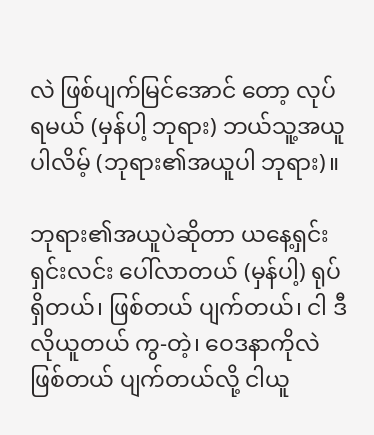လဲ ဖြစ်ပျက်မြင်အောင် တော့ လုပ်ရမယ် (မှန်ပါ့ ဘုရား) ဘယ်သူ့အယူပါလိမ့် (ဘုရား၏အယူပါ ဘုရား)။

ဘုရား၏အယူပဲဆိုတာ ယနေ့ရှင်းရှင်းလင်း ပေါ်လာတယ် (မှန်ပါ့) ရုပ်ရှိတယ်၊ ဖြစ်တယ် ပျက်တယ်၊ ငါ ဒီလိုယူတယ် ကွ-တဲ့၊ ဝေဒနာကိုလဲ ဖြစ်တယ် ပျက်တယ်လို့ ငါယူ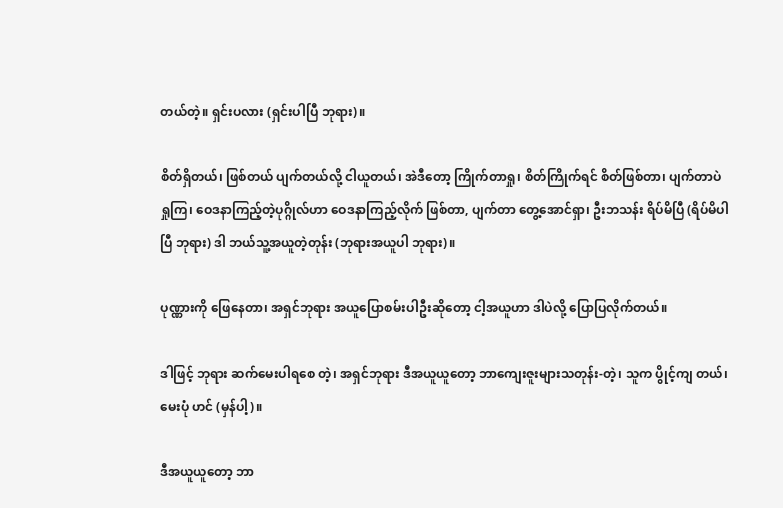တယ်တဲ့။ ရှင်းပလား (ရှင်းပါပြီ ဘုရား)။

စိတ်ရှိတယ်၊ ဖြစ်တယ် ပျက်တယ်လို့ ငါယူတယ်၊ အဲဒီတော့ ကြိုက်တာရှု၊ စိတ်ကြိုက်ရင် စိတ်ဖြစ်တာ၊ ပျက်တာပဲ ရှုကြ၊ ဝေဒနာကြည့်တဲ့ပုဂ္ဂိုလ်ဟာ ဝေဒနာကြည့်လိုက် ဖြစ်တာ, ပျက်တာ တွေ့အောင်ရှာ၊ ဦးဘသန်း ရိပ်မိပြီ (ရိပ်မိပါ ပြီ ဘုရား) ဒါ ဘယ်သူ့အယူတဲ့တုန်း (ဘုရားအယူပါ ဘုရား)။

ပုဏ္ဏားကို ဖြေနေတာ၊ အရှင်ဘုရား အယူပြောစမ်းပါဦးဆိုတော့ ငါ့အယူဟာ ဒါပဲလို့ ပြောပြလိုက်တယ်။

ဒါဖြင့် ဘုရား ဆက်မေးပါရစေ တဲ့၊ အရှင်ဘုရား ဒီအယူယူတော့ ဘာကျေးဇူးများသတုန်း-တဲ့၊ သူက ပွိုင့်ကျ တယ်၊ မေးပုံ ဟင် (မှန်ပါ့)။

ဒီအယူယူတော့ ဘာ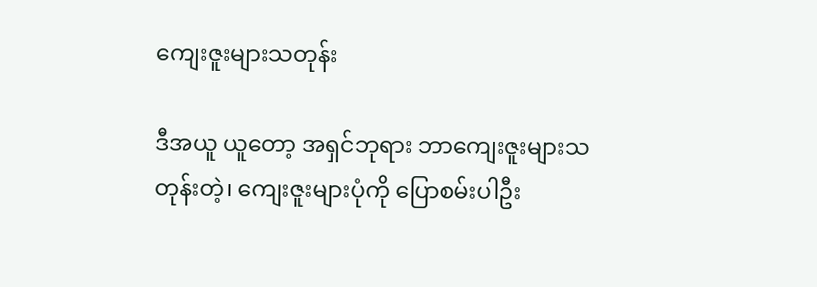ကျေးဇူးများသတုန်း

ဒီအယူ ယူတော့ အရှင်ဘုရား ဘာကျေးဇူးများသတုန်းတဲ့၊ ကျေးဇူးများပုံကို ပြောစမ်းပါဦး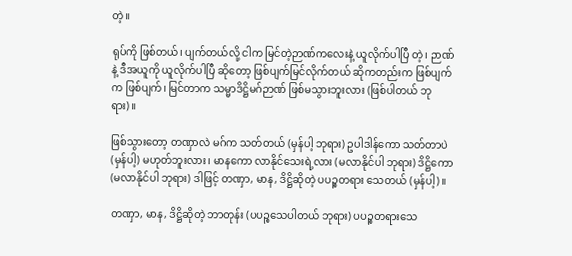တဲ့။

ရုပ်ကို ဖြစ်တယ်၊ ပျက်တယ်လို့ ငါက မြင်တဲ့ဉာဏ်ကလေးနဲ့ ယူလိုက်ပါပြီ တဲ့၊ ဉာဏ်နဲ့ ဒီအယူကို ယူလိုက်ပါပြီ ဆိုတော့ ဖြစ်ပျက်မြင်လိုက်တယ် ဆိုကတည်းက ဖြစ်ပျက်က ဖြစ်ပျက်၊ မြင်တာက သမ္မာဒိဋ္ဌိမဂ်ဉာဏ် ဖြစ်မသွားဘူးလား (ဖြစ်ပါတယ် ဘုရား)။

ဖြစ်သွားတော့ တဏှာလဲ မဂ်က သတ်တယ် (မှန်ပါ့ ဘုရား) ဥပါဒါန်ကော သတ်တာပဲ (မှန်ပါ့) မဟုတ်ဘူးလား၊ မာနကော လာနိုင်သေးရဲ့လား (မလာနိုင်ပါ ဘုရား) ဒိဋ္ဌိကော (မလာနိုင်ပါ ဘုရား) ဒါဖြင့် တဏှာ, မာန, ဒိဋ္ဌိဆိုတဲ့ ပပဉ္စတရား သေတယ် (မှန်ပါ့)။

တဏှာ, မာန, ဒိဋ္ဌိဆိုတဲ့ ဘာတုန်း (ပပဉ္စသေပါတယ် ဘုရား) ပပဉ္စတရားသေ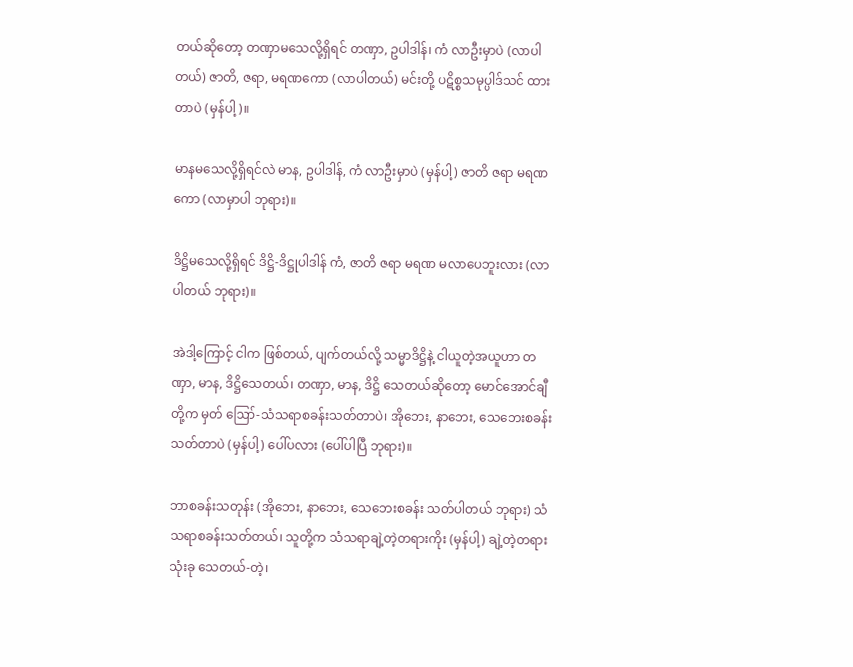တယ်ဆိုတော့ တဏှာမသေလို့ရှိရင် တဏှာ, ဥပါဒါန်၊ ကံ လာဦးမှာပဲ (လာပါတယ်) ဇာတိ, ဇရာ, မရဏကော (လာပါတယ်) မင်းတို့ ပဋိစ္စသမုပ္ပါဒ်သင် ထားတာပဲ (မှန်ပါ့)။

မာနမသေလို့ရှိရင်လဲ မာန, ဥပါဒါန်, ကံ လာဦးမှာပဲ (မှန်ပါ့) ဇာတိ ဇရာ မရဏကော (လာမှာပါ ဘုရား)။

ဒိဋ္ဌိမသေလို့ရှိရင် ဒိဋ္ဌိ-ဒိဋ္ဌုပါဒါန် ကံ, ဇာတိ ဇရာ မရဏ မလာပေဘူးလား (လာပါတယ် ဘုရား)။

အဲဒါ့ကြောင့် ငါက ဖြစ်တယ်, ပျက်တယ်လို့ သမ္မာဒိဋ္ဌိနဲ့ ငါယူတဲ့အယူဟာ တဏှာ, မာန, ဒိဋ္ဌိသေတယ်၊ တဏှာ, မာန, ဒိဋ္ဌိ သေတယ်ဆိုတော့ မောင်အောင်ချီတို့က မှတ် ဪ-သံသရာစခန်းသတ်တာပဲ၊ အိုဘေး, နာဘေး, သေဘေးစခန်း သတ်တာပဲ (မှန်ပါ့) ပေါ်ပလား (ပေါ်ပါပြီ ဘုရား)။

ဘာစခန်းသတုန်း (အိုဘေး, နာဘေး, သေဘေးစခန်း သတ်ပါတယ် ဘုရား) သံသရာစခန်းသတ်တယ်၊ သူတို့က သံသရာချဲ့တဲ့တရားကိုး (မှန်ပါ့) ချဲ့တဲ့တရားသုံးခု သေတယ်-တဲ့၊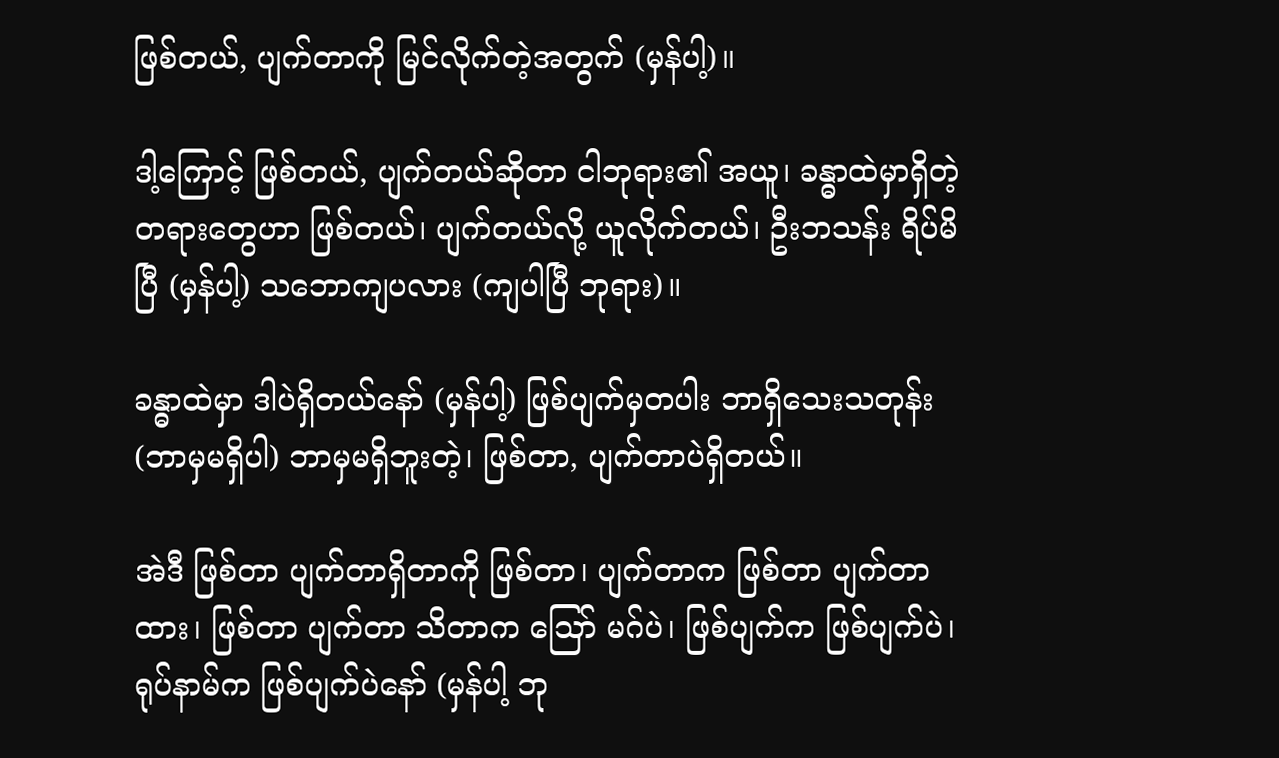ဖြစ်တယ်, ပျက်တာကို မြင်လိုက်တဲ့အတွက် (မှန်ပါ့)။

ဒါ့ကြောင့် ဖြစ်တယ်, ပျက်တယ်ဆိုတာ ငါဘုရား၏ အယူ၊ ခန္ဓာထဲမှာရှိတဲ့ တရားတွေဟာ ဖြစ်တယ်၊ ပျက်တယ်လို့ ယူလိုက်တယ်၊ ဦးဘသန်း ရိပ်မိပြီ (မှန်ပါ့) သဘောကျပလား (ကျပါပြီ ဘုရား)။

ခန္ဓာထဲမှာ ဒါပဲရှိတယ်နော် (မှန်ပါ့) ဖြစ်ပျက်မှတပါး ဘာရှိသေးသတုန်း (ဘာမှမရှိပါ) ဘာမှမရှိဘူးတဲ့၊ ဖြစ်တာ, ပျက်တာပဲရှိတယ်။

အဲဒီ ဖြစ်တာ ပျက်တာရှိတာကို ဖြစ်တာ၊ ပျက်တာက ဖြစ်တာ ပျက်တာထား၊ ဖြစ်တာ ပျက်တာ သိတာက ဪ မဂ်ပဲ၊ ဖြစ်ပျက်က ဖြစ်ပျက်ပဲ၊ ရုပ်နာမ်က ဖြစ်ပျက်ပဲနော် (မှန်ပါ့ ဘု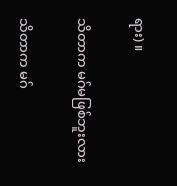ရား)။

သိတာက မဂ်မဖြစ်ဘူးလား

သိတာက မဂ်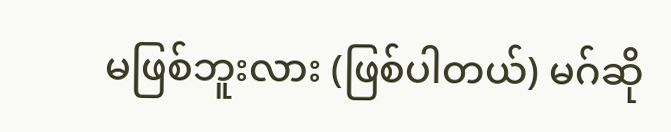မဖြစ်ဘူးလား (ဖြစ်ပါတယ်) မဂ်ဆို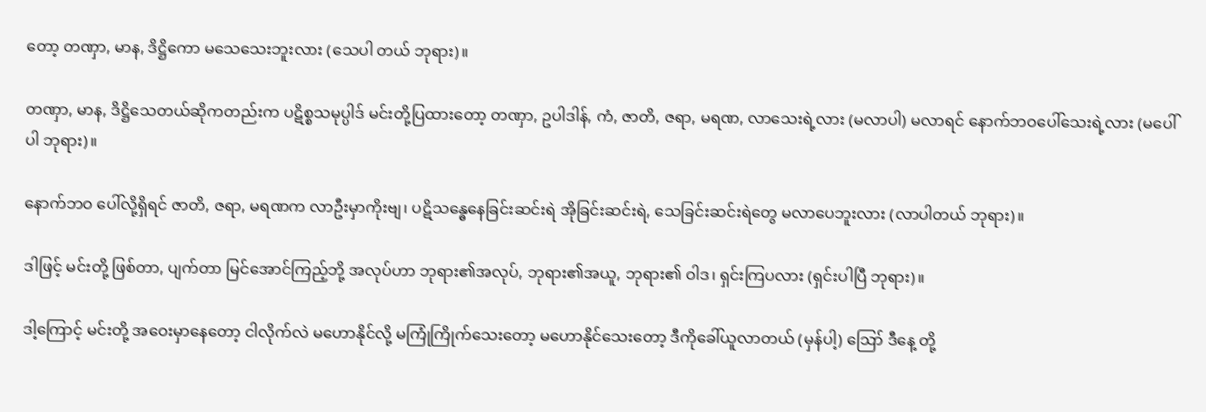တော့ တဏှာ, မာန, ဒိဋ္ဌိကော မသေသေးဘူးလား (သေပါ တယ် ဘုရား)။

တဏှာ, မာန, ဒိဋ္ဌိသေတယ်ဆိုကတည်းက ပဋိစ္စသမုပ္ပါဒ် မင်းတို့ပြထားတော့ တဏှာ, ဥပါဒါန်, ကံ, ဇာတိ, ဇရာ, မရဏ, လာသေးရဲ့လား (မလာပါ) မလာရင် နောက်ဘဝပေါ်သေးရဲ့လား (မပေါ်ပါ ဘုရား)။

နောက်ဘဝ ပေါ်လို့ရှိရင် ဇာတိ, ဇရာ, မရဏက လာဦးမှာကိုးဗျ၊ ပဋိသန္ဓေနေခြင်းဆင်းရဲ အိုခြင်းဆင်းရဲ, သေခြင်းဆင်းရဲတွေ မလာပေဘူးလား (လာပါတယ် ဘုရား)။

ဒါဖြင့် မင်းတို့ ဖြစ်တာ, ပျက်တာ မြင်အောင်ကြည့်ဘို့ အလုပ်ဟာ ဘုရား၏အလုပ်, ဘုရား၏အယူ, ဘုရား၏ ဝါဒ၊ ရှင်းကြပလား (ရှင်းပါပြီ ဘုရား)။

ဒါ့ကြောင့် မင်းတို့ အဝေးမှာနေတော့ ငါလိုက်လဲ မဟောနိုင်လို့ မကြုံကြိုက်သေးတော့ မဟောနိုင်သေးတော့ ဒီကိုခေါ်ယူလာတယ် (မှန်ပါ့) ဪ ဒီနေ့ တို့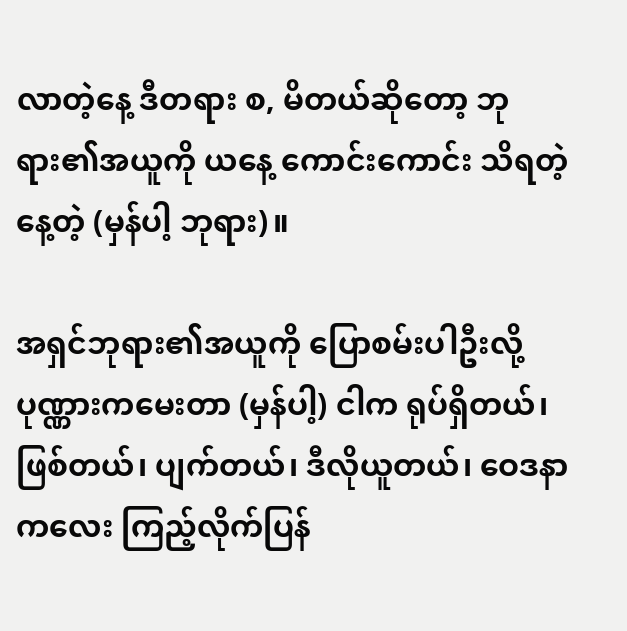လာတဲ့နေ့ ဒီတရား စ, မိတယ်ဆိုတော့ ဘုရား၏အယူကို ယနေ့ ကောင်းကောင်း သိရတဲ့နေ့တဲ့ (မှန်ပါ့ ဘုရား)။

အရှင်ဘုရား၏အယူကို ပြောစမ်းပါဦးလို့ ပုဏ္ဏားကမေးတာ (မှန်ပါ့) ငါက ရုပ်ရှိတယ်၊ ဖြစ်တယ်၊ ပျက်တယ်၊ ဒီလိုယူတယ်၊ ဝေဒနာကလေး ကြည့်လိုက်ပြန်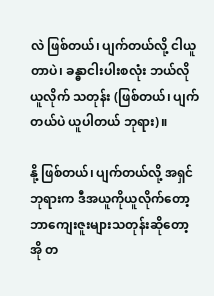လဲ ဖြစ်တယ်၊ ပျက်တယ်လို့ ငါယူတာပဲ၊ ခန္ဓာငါးပါးစလုံး ဘယ်လိုယူလိုက် သတုန်း (ဖြစ်တယ်၊ ပျက်တယ်ပဲ ယူပါတယ် ဘုရား)။

နို့ ဖြစ်တယ်၊ ပျက်တယ်လို့ အရှင်ဘုရားက ဒီအယူကိုယူလိုက်တော့ ဘာကျေးဇူးများသတုန်းဆိုတော့ အို တ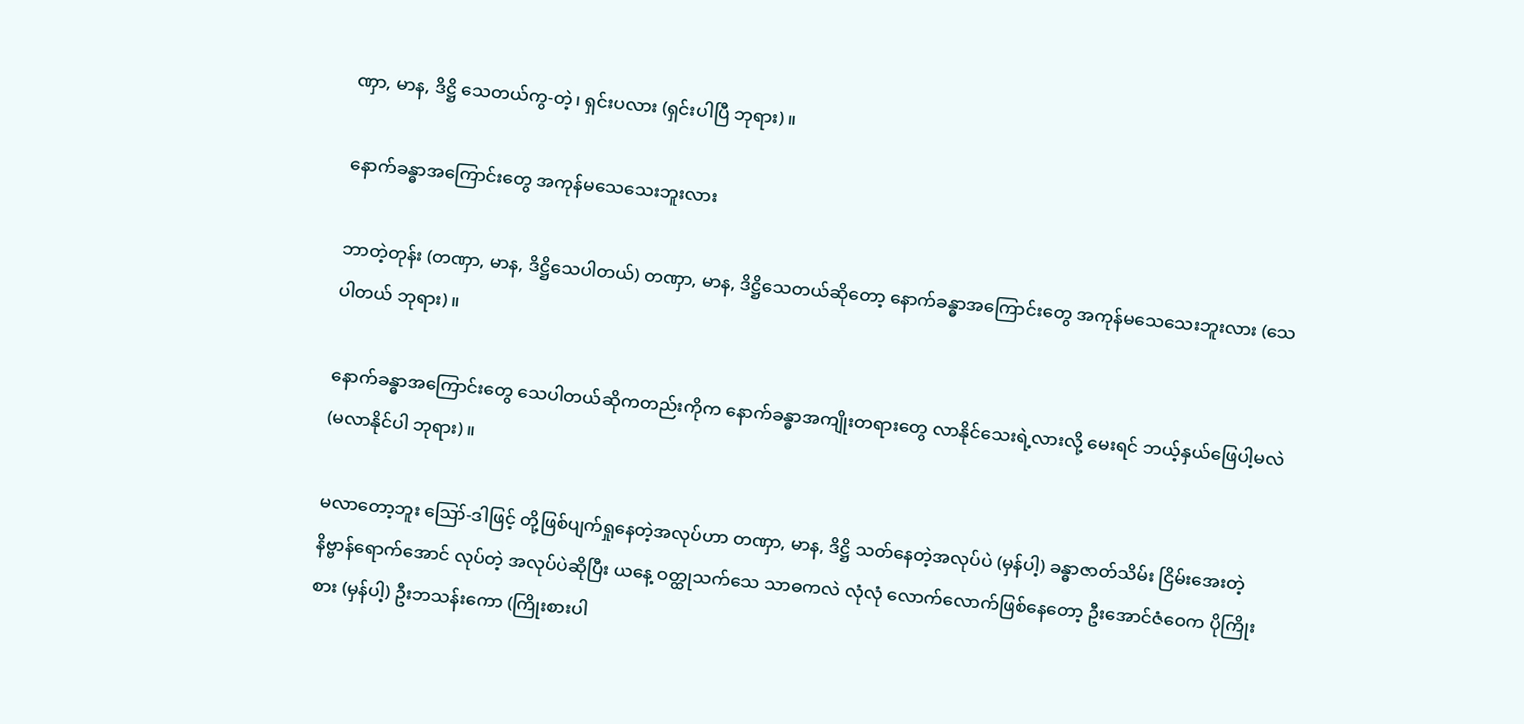ဏှာ, မာန, ဒိဋ္ဌိ သေတယ်ကွ-တဲ့၊ ရှင်းပလား (ရှင်းပါပြီ ဘုရား)။

နောက်ခန္ဓာအကြောင်းတွေ အကုန်မသေသေးဘူးလား

ဘာတဲ့တုန်း (တဏှာ, မာန, ဒိဋ္ဌိသေပါတယ်) တဏှာ, မာန, ဒိဋ္ဌိသေတယ်ဆိုတော့ နောက်ခန္ဓာအကြောင်းတွေ အကုန်မသေသေးဘူးလား (သေပါတယ် ဘုရား)။

နောက်ခန္ဓာအကြောင်းတွေ သေပါတယ်ဆိုကတည်းကိုက နောက်ခန္ဓာအကျိုးတရားတွေ လာနိုင်သေးရဲ့လားလို့ မေးရင် ဘယ့်နှယ်ဖြေပါ့မလဲ (မလာနိုင်ပါ ဘုရား)။

မလာတော့ဘူး ဪ-ဒါဖြင့် တို့ဖြစ်ပျက်ရှုနေတဲ့အလုပ်ဟာ တဏှာ, မာန, ဒိဋ္ဌိ သတ်နေတဲ့အလုပ်ပဲ (မှန်ပါ့) ခန္ဓာဇာတ်သိမ်း ငြိမ်းအေးတဲ့ နိဗ္ဗာန်ရောက်အောင် လုပ်တဲ့ အလုပ်ပဲဆိုပြီး ယနေ့ ဝတ္ထုသက်သေ သာဓကလဲ လုံလုံ လောက်လောက်ဖြစ်နေတော့ ဦးအောင်ဇံဝေက ပိုကြိုးစား (မှန်ပါ့) ဦးဘသန်းကော (ကြိုးစားပါ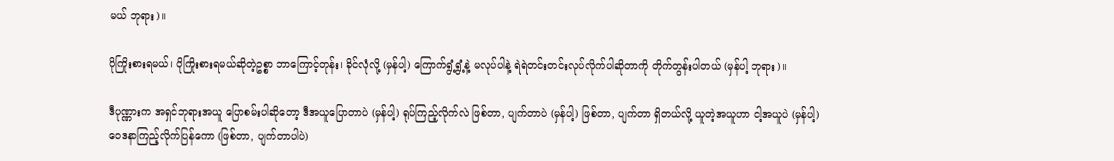မယ် ဘုရား)။

ပိုကြိုးစားရမယ်၊ ပိုကြိုးစားရမယ်ဆိုတဲ့ဥစ္စာ ဘာကြောင့်တုန်း၊ ခိုင်လုံလို့ (မှန်ပါ့) ကြောက်ရွံ့ရွံ့နဲ့ မလုပ်ပါနဲ့ ရဲရဲတင်းတင်းလုပ်လိုက်ပါဆိုတာကို တိုက်တွန်းပါတယ် (မှန်ပါ့ ဘုရား)။

ဒီပုဏ္ဏားက အရှင်ဘုရားအယူ ပြောစမ်းပါဆိုတော့ ဒီအယူပြောတာပဲ (မှန်ပါ့) ရုပ်ကြည့်လိုက်လဲ ဖြစ်တာ, ပျက်တာပဲ (မှန်ပါ့) ဖြစ်တာ, ပျက်တာ ရှိတယ်လို့ ယူတဲ့အယူဟာ ငါ့အယူပဲ (မှန်ပါ့) ဝေဒနာကြည့်လိုက်ပြန်ကော (ဖြစ်တာ, ပျက်တာပါပဲ)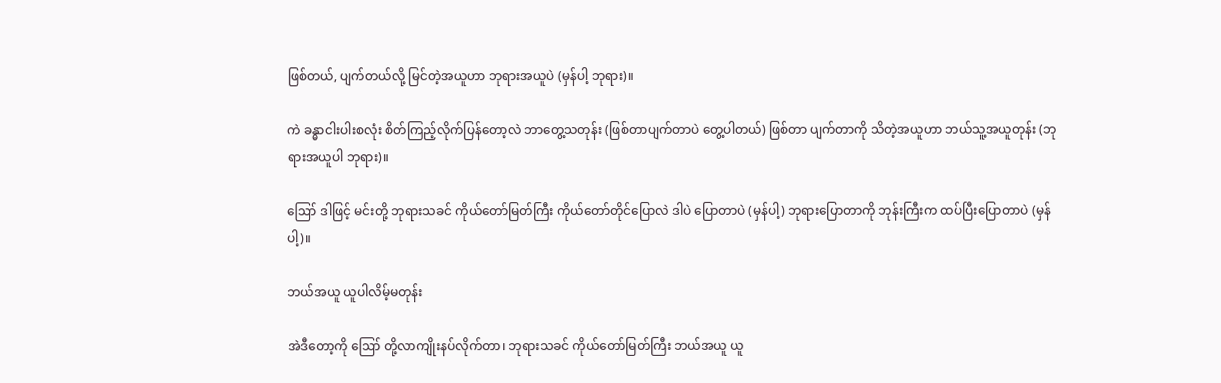ဖြစ်တယ်, ပျက်တယ်လို့ မြင်တဲ့အယူဟာ ဘုရားအယူပဲ (မှန်ပါ့ ဘုရား)။

ကဲ ခန္ဓာငါးပါးစလုံး စိတ်ကြည့်လိုက်ပြန်တော့လဲ ဘာတွေ့သတုန်း (ဖြစ်တာပျက်တာပဲ တွေ့ပါတယ်) ဖြစ်တာ ပျက်တာကို သိတဲ့အယူဟာ ဘယ်သူ့အယူတုန်း (ဘုရားအယူပါ ဘုရား)။

ဪ ဒါဖြင့် မင်းတို့ ဘုရားသခင် ကိုယ်တော်မြတ်ကြီး ကိုယ်တော်တိုင်ပြောလဲ ဒါပဲ ပြောတာပဲ (မှန်ပါ့) ဘုရားပြောတာကို ဘုန်းကြီးက ထပ်ပြီးပြောတာပဲ (မှန်ပါ့)။

ဘယ်အယူ ယူပါလိမ့်မတုန်း

အဲဒီတော့ကို ဪ တို့လာကျိုးနပ်လိုက်တာ၊ ဘုရားသခင် ကိုယ်တော်မြတ်ကြီး ဘယ်အယူ ယူ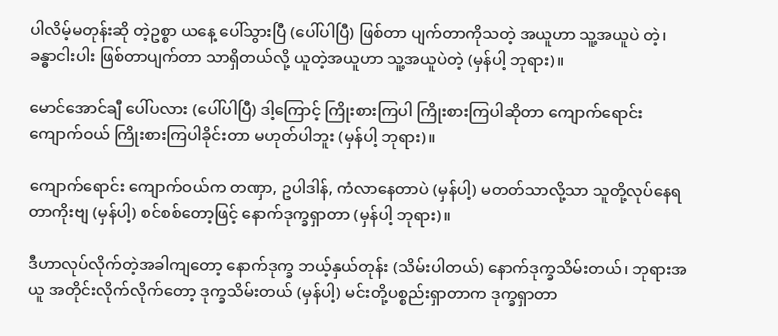ပါလိမ့်မတုန်းဆို တဲ့ဥစ္စာ ယနေ့ ပေါ်သွားပြီ (ပေါ်ပါပြီ) ဖြစ်တာ ပျက်တာကိုသတဲ့ အယူဟာ သူ့အယူပဲ တဲ့၊ ခန္ဓာငါးပါး ဖြစ်တာပျက်တာ သာရှိတယ်လို့ ယူတဲ့အယူဟာ သူ့အယူပဲတဲ့ (မှန်ပါ့ ဘုရား)။

မောင်အောင်ချီ ပေါ်ပလား (ပေါ်ပါပြီ) ဒါ့ကြောင့် ကြိုးစားကြပါ ကြိုးစားကြပါဆိုတာ ကျောက်ရောင်း ကျောက်ဝယ် ကြိုးစားကြပါခိုင်းတာ မဟုတ်ပါဘူး (မှန်ပါ့ ဘုရား)။

ကျောက်ရောင်း ကျောက်ဝယ်က တဏှာ, ဥပါဒါန်, ကံလာနေတာပဲ (မှန်ပါ့) မတတ်သာလို့သာ သူတို့လုပ်နေရ တာကိုးဗျ (မှန်ပါ့) စင်စစ်တော့ဖြင့် နောက်ဒုက္ခရှာတာ (မှန်ပါ့ ဘုရား)။

ဒီဟာလုပ်လိုက်တဲ့အခါကျတော့ နောက်ဒုက္ခ ဘယ့်နှယ်တုန်း (သိမ်းပါတယ်) နောက်ဒုက္ခသိမ်းတယ်၊ ဘုရားအယူ အတိုင်းလိုက်လိုက်တော့ ဒုက္ခသိမ်းတယ် (မှန်ပါ့) မင်းတို့ပစ္စည်းရှာတာက ဒုက္ခရှာတာ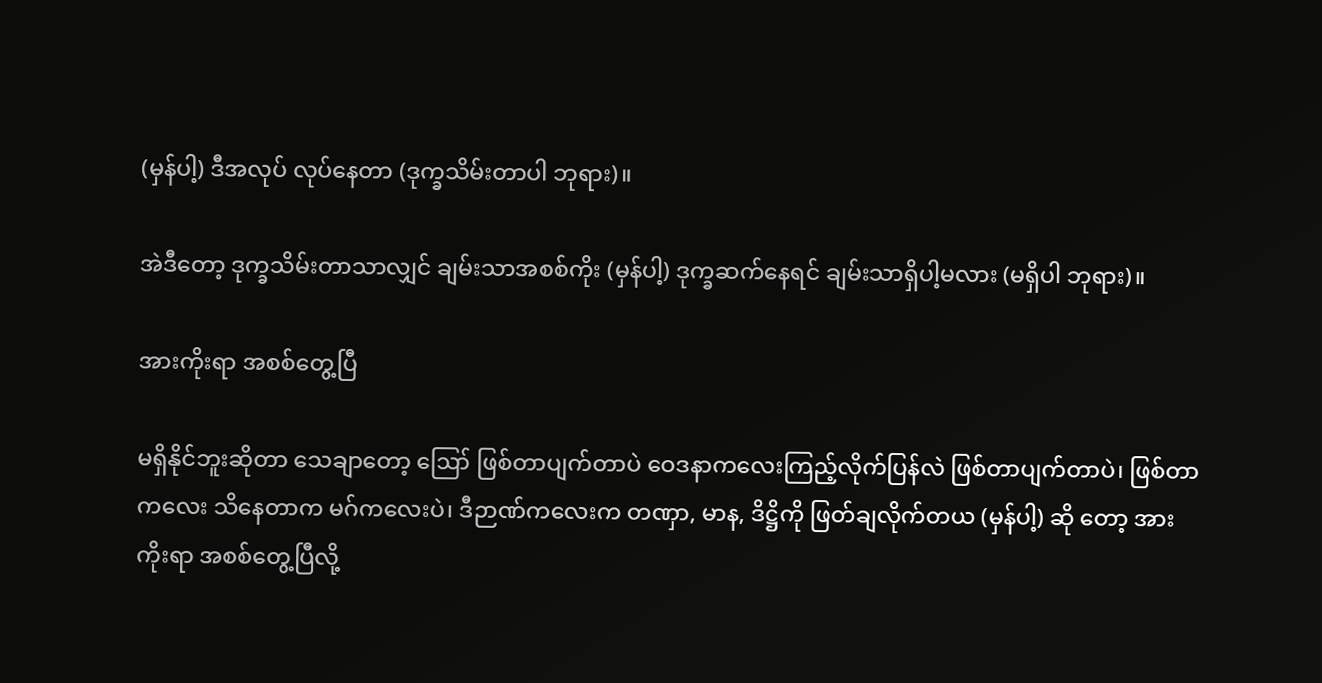(မှန်ပါ့) ဒီအလုပ် လုပ်နေတာ (ဒုက္ခသိမ်းတာပါ ဘုရား)။

အဲဒီတော့ ဒုက္ခသိမ်းတာသာလျှင် ချမ်းသာအစစ်ကိုး (မှန်ပါ့) ဒုက္ခဆက်နေရင် ချမ်းသာရှိပါ့မလား (မရှိပါ ဘုရား)။

အားကိုးရာ အစစ်တွေ့ပြီ

မရှိနိုင်ဘူးဆိုတာ သေချာတော့ ဪ ဖြစ်တာပျက်တာပဲ ဝေဒနာကလေးကြည့်လိုက်ပြန်လဲ ဖြစ်တာပျက်တာပဲ၊ ဖြစ်တာကလေး သိနေတာက မဂ်ကလေးပဲ၊ ဒီဉာဏ်ကလေးက တဏှာ, မာန, ဒိဋ္ဌိကို ဖြတ်ချလိုက်တယ (မှန်ပါ့) ဆို တော့ အားကိုးရာ အစစ်တွေ့ပြီလို့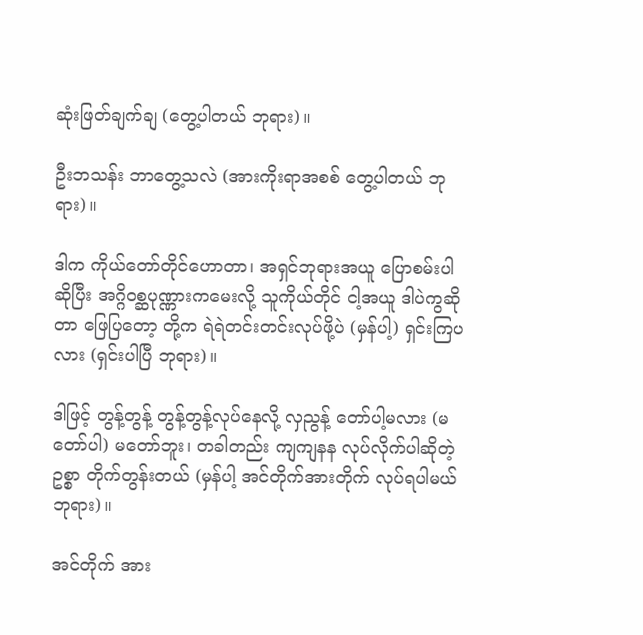ဆုံးဖြတ်ချက်ချ (တွေ့ပါတယ် ဘုရား)။

ဦးဘသန်း ဘာတွေ့သလဲ (အားကိုးရာအစစ် တွေ့ပါတယ် ဘုရား)။

ဒါက ကိုယ်တော်တိုင်ဟောတာ၊ အရှင်ဘုရားအယူ ပြောစမ်းပါဆိုပြီး အဂ္ဂိဝစ္ဆပုဏ္ဏားကမေးလို့ သူကိုယ်တိုင် ငါ့အယူ ဒါပဲကွဆိုတာ ဖြေပြတော့ တို့က ရဲရဲတင်းတင်းလုပ်ဖို့ပဲ (မှန်ပါ့) ရှင်းကြပလား (ရှင်းပါပြီ ဘုရား)။

ဒါဖြင့် တွန့်တွန့် တွန့်တွန့်လုပ်နေလို့ လှညွန့် တော်ပါ့မလား (မတော်ပါ) မတော်ဘူး၊ တခါတည်း ကျကျနန လုပ်လိုက်ပါဆိုတဲ့ဥစ္စာ တိုက်တွန်းတယ် (မှန်ပါ့ အင်တိုက်အားတိုက် လုပ်ရပါမယ် ဘုရား)။

အင်တိုက် အား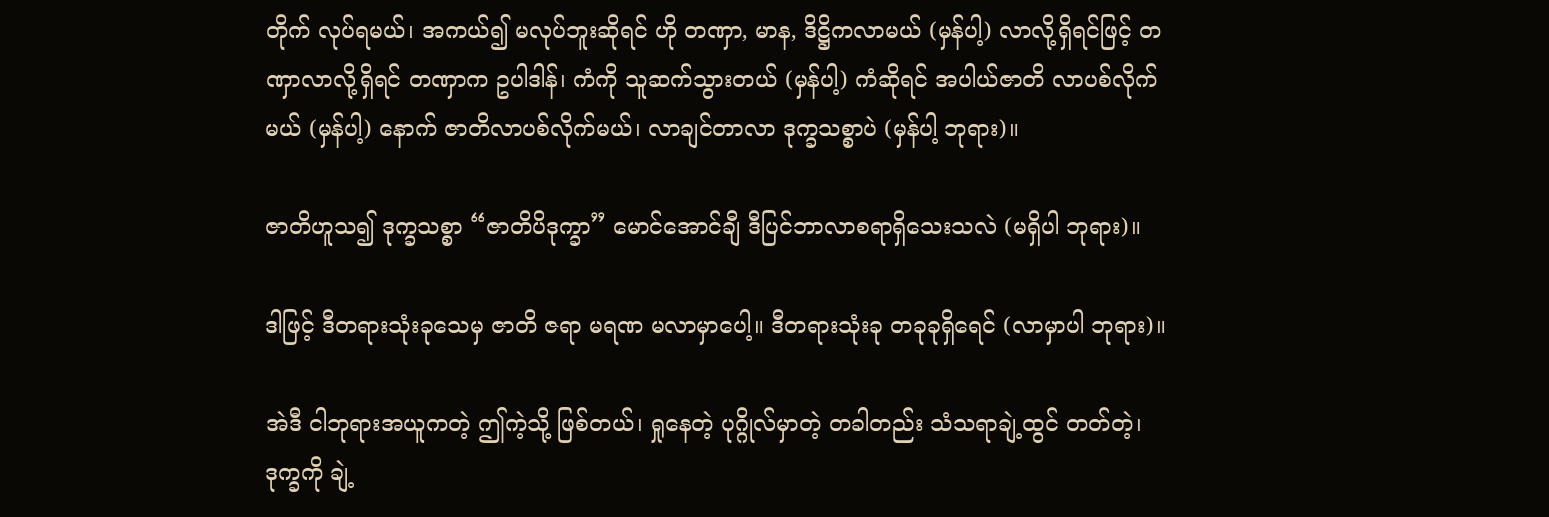တိုက် လုပ်ရမယ်၊ အကယ်၍ မလုပ်ဘူးဆိုရင် ဟို တဏှာ, မာန, ဒိဋ္ဌိကလာမယ် (မှန်ပါ့) လာလို့ရှိရင်ဖြင့် တဏှာလာလို့ရှိရင် တဏှာက ဥပါဒါန်၊ ကံကို သူဆက်သွားတယ် (မှန်ပါ့) ကံဆိုရင် အပါယ်ဇာတိ လာပစ်လိုက်မယ် (မှန်ပါ့) နောက် ဇာတိလာပစ်လိုက်မယ်၊ လာချင်တာလာ ဒုက္ခသစ္စာပဲ (မှန်ပါ့ ဘုရား)။

ဇာတိဟူသ၍ ဒုက္ခသစ္စာ “ဇာတိပိဒုက္ခာ” မောင်အောင်ချီ ဒီပြင်ဘာလာစရာရှိသေးသလဲ (မရှိပါ ဘုရား)။

ဒါဖြင့် ဒီတရားသုံးခုသေမှ ဇာတိ ဇရာ မရဏ မလာမှာပေါ့။ ဒီတရားသုံးခု တခုခုရှိရေင် (လာမှာပါ ဘုရား)။

အဲဒီ ငါဘုရားအယူကတဲ့ ဤကဲ့သို့ ဖြစ်တယ်၊ ရှုနေတဲ့ ပုဂ္ဂိုလ်မှာတဲ့ တခါတည်း သံသရာချဲ့ထွင် တတ်တဲ့၊ ဒုက္ခကို ချဲ့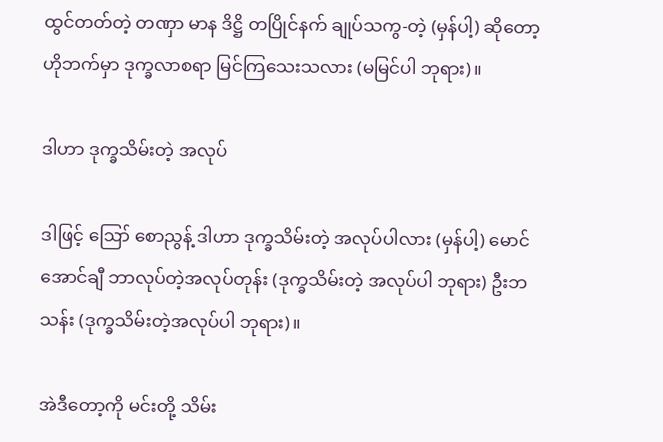ထွင်တတ်တဲ့ တဏှာ မာန ဒိဋ္ဌိ တပြိုင်နက် ချုပ်သကွ-တဲ့ (မှန်ပါ့) ဆိုတော့ ဟိုဘက်မှာ ဒုက္ခလာစရာ မြင်ကြသေးသလား (မမြင်ပါ ဘုရား)။

ဒါဟာ ဒုက္ခသိမ်းတဲ့ အလုပ်

ဒါဖြင့် ဪ စောညွန့် ဒါဟာ ဒုက္ခသိမ်းတဲ့ အလုပ်ပါလား (မှန်ပါ့) မောင်အောင်ချီ ဘာလုပ်တဲ့အလုပ်တုန်း (ဒုက္ခသိမ်းတဲ့ အလုပ်ပါ ဘုရား) ဦးဘသန်း (ဒုက္ခသိမ်းတဲ့အလုပ်ပါ ဘုရား)။

အဲဒီတော့ကို မင်းတို့ သိမ်း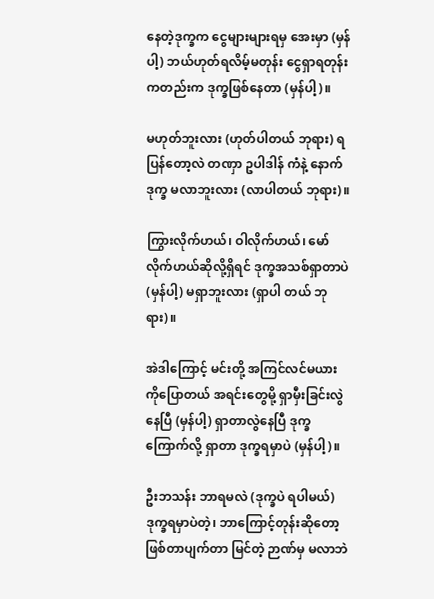နေတဲ့ဒုက္ခက ငွေများများရမှ အေးမှာ (မှန်ပါ့) ဘယ်ဟုတ်ရလိမ့်မတုန်း ငွေရှာရတုန်း ကတည်းက ဒုက္ခဖြစ်နေတာ (မှန်ပါ့)။

မဟုတ်ဘူးလား (ဟုတ်ပါတယ် ဘုရား) ရပြန်တော့လဲ တဏှာ ဥပါဒါန် ကံနဲ့ နောက်ဒုက္ခ မလာဘူးလား (လာပါတယ် ဘုရား)။

ကြွားလိုက်ဟယ်၊ ဝါလိုက်ဟယ်၊ မော်လိုက်ဟယ်ဆိုလို့ရှိရင် ဒုက္ခအသစ်ရှာတာပဲ (မှန်ပါ့) မရှာဘူးလား (ရှာပါ တယ် ဘုရား)။

အဲဒါကြောင့် မင်းတို့ အကြင်လင်မယားကိုပြောတယ် အရင်းတွေမို့ ရှာမှီးခြင်းလွဲနေပြီ (မှန်ပါ့) ရှာတာလွဲနေပြီ ဒုက္ခကြောက်လို့ ရှာတာ ဒုက္ခရမှာပဲ (မှန်ပါ့)။

ဦးဘသန်း ဘာရမလဲ (ဒုက္ခပဲ ရပါမယ်) ဒုက္ခရမှာပဲတဲ့၊ ဘာကြောင့်တုန်းဆိုတော့ ဖြစ်တာပျက်တာ မြင်တဲ့ ဉာဏ်မှ မလာဘဲ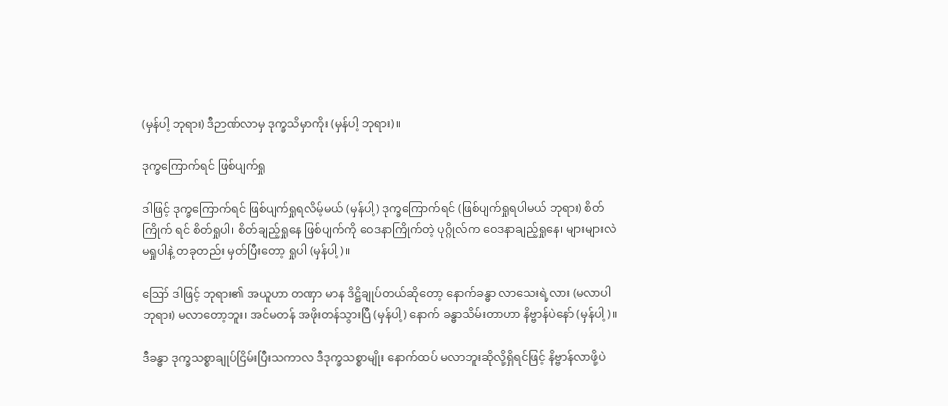(မှန်ပါ့ ဘုရား) ဒီဉာဏ်လာမှ ဒုက္ခသိမှာကိုး (မှန်ပါ့ ဘုရား)။

ဒုက္ခကြောက်ရင် ဖြစ်ပျက်ရှု

ဒါဖြင့် ဒုက္ခကြောက်ရင် ဖြစ်ပျက်ရှုရလိမ့်မယ် (မှန်ပါ့) ဒုက္ခကြောက်ရင် (ဖြစ်ပျက်ရှုရပါမယ် ဘုရား) စိတ်ကြိုက် ရင် စိတ်ရှုပါ၊ စိတ်ချည့်ရှုနေ ဖြစ်ပျက်ကို ဝေဒနာကြိုက်တဲ့ ပုဂ္ဂိုလ်က ဝေဒနာချည့်ရှုနေ၊ များများလဲ မရှုပါနဲ့ တခုတည်း မှတ်ပြီးတော့ ရှုပါ (မှန်ပါ့)။

ဪ ဒါဖြင့် ဘုရား၏ အယူဟာ တဏှာ မာန ဒိဋ္ဌိချုပ်တယ်ဆိုတော့ နောက်ခန္ဓာ လာသေးရဲ့လား (မလာပါ ဘုရား) မလာတော့ဘူး၊ အင်မတန် အဖိုးတန်သွားပြီ (မှန်ပါ့) နောက် ခန္ဓာသိမ်းတာဟာ နိဗ္ဗာန်ပဲနော် (မှန်ပါ့)။

ဒီခန္ဓာ ဒုက္ခသစ္စာချုပ်ငြိမ်းပြီးသကာလ ဒီဒုက္ခသစ္စာမျိုး နောက်ထပ် မလာဘူးဆိုလို့ရှိရင်ဖြင့် နိဗ္ဗာန်လာဖို့ပဲ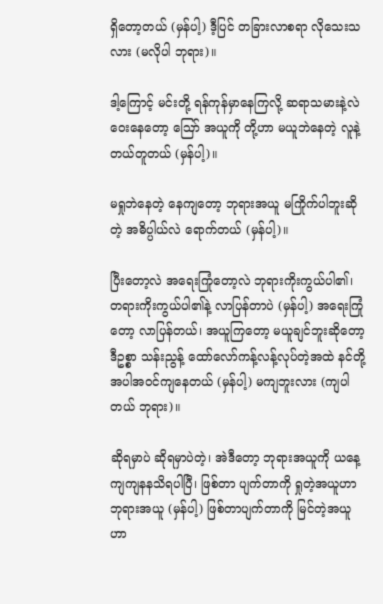ရှိတော့တယ် (မှန်ပါ့) ဒီ့ပြင် တခြားလာစရာ လိုသေးသလား (မလိုပါ ဘုရား)။

ဒါ့ကြောင့် မင်းတို့ ရန်ကုန်မှာနေကြလို့ ဆရာသမားနဲ့လဲ ဝေးနေတော့ ဪ အယူကို တို့ဟာ မယူဘဲနေတဲ့ လူနဲ့တယ်တူတယ် (မှန်ပါ့)။

မရှုဘဲနေတဲ့ နေကျတော့ ဘုရားအယူ မကြိုက်ပါဘူးဆိုတဲ့ အဓိပ္ပါယ်လဲ ရောက်တယ် (မှန်ပါ့)။

ပြီးတော့လဲ အရေးကြုံတော့လဲ ဘုရားကိုးကွယ်ပါ၏၊ တရားကိုးကွယ်ပါ၏နဲ့ လာပြန်တာပဲ (မှန်ပါ့) အရေးကြုံ တော့ လာပြန်တယ်၊ အယူကြတော့ မယူချင်ဘူးဆိုတော့ ဒီဥစ္စာ သန်းညွန့် ထော်လော်ကန့်လန့်လုပ်တဲ့အထဲ နင်တို့ အပါအဝင်ကျနေတယ် (မှန်ပါ့) မကျဘူးလား (ကျပါတယ် ဘုရား)။

ဆိုရမှာပဲ ဆိုရမှာပဲတဲ့၊ အဲဒီတော့ ဘုရားအယူကို ယနေ့ ကျကျနနသိရပါပြီ၊ ဖြစ်တာ ပျက်တာကို ရှုတဲ့အယူဟာ ဘုရားအယူ (မှန်ပါ့) ဖြစ်တာပျက်တာကို မြင်တဲ့အယူဟာ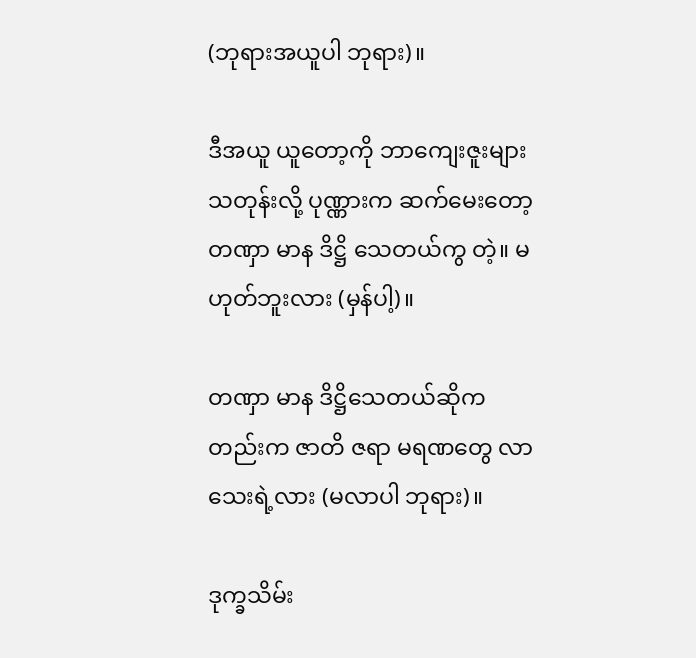(ဘုရားအယူပါ ဘုရား)။

ဒီအယူ ယူတော့ကို ဘာကျေးဇူးများသတုန်းလို့ ပုဏ္ဏားက ဆက်မေးတော့ တဏှာ မာန ဒိဋ္ဌိ သေတယ်ကွ တဲ့။ မဟုတ်ဘူးလား (မှန်ပါ့)။

တဏှာ မာန ဒိဋ္ဌိသေတယ်ဆိုကတည်းက ဇာတိ ဇရာ မရဏတွေ လာသေးရဲ့လား (မလာပါ ဘုရား)။

ဒုက္ခသိမ်း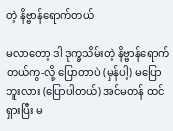တဲ့ နိဗ္ဗာန်ရောက်တယ်

မလာတော့ ဒါ ဒုက္ခသိမ်းတဲ့ နိဗ္ဗာန်ရောက်တယ်ကွ-လို့ ပြောတာပဲ (မှန်ပါ့) မပြောဘူးလား (ပြောပါတယ်) အင်မတန် ထင်ရှားပြီး မ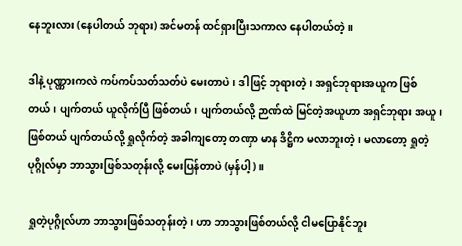နေဘူးလား (နေပါတယ် ဘုရား) အင်မတန် ထင်ရှားပြီးသကာလ နေပါတယ်တဲ့။

ဒါနဲ့ ပုဏ္ဏားကလဲ ကပ်ကပ်သတ်သတ်ပဲ မေးတာပဲ၊ ဒါဖြင့် ဘုရားတဲ့၊ အရှင်ဘုရားအယူက ဖြစ်တယ်၊ ပျက်တယ် ယူလိုက်ပြီ ဖြစ်တယ်၊ ပျက်တယ်လို့ ဉာဏ်ထဲ မြင်တဲ့အယူဟာ အရှင်ဘုရား အယူ၊ ဖြစ်တယ် ပျက်တယ်လို့ ရှုလိုက်တဲ့ အခါကျတော့ တဏှာ မာန ဒိဋ္ဌိက မလာဘူးတဲ့၊ မလာတော့ ရှုတဲ့ပုဂ္ဂိုလ်မှာ ဘာသွားဖြစ်သတုန်းလို့ မေးပြန်တာပဲ (မှန်ပါ့)။

ရှုတဲ့ပုဂ္ဂိုလ်ဟာ ဘာသွားဖြစ်သတုန်းတဲ့၊ ဟာ ဘာသွားဖြစ်တယ်လို့ ငါမပြောနိုင်ဘူး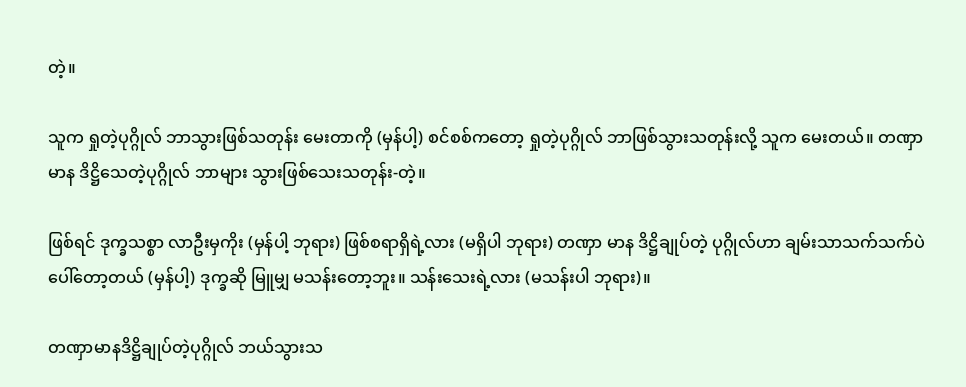တဲ့။

သူက ရှုတဲ့ပုဂ္ဂိုလ် ဘာသွားဖြစ်သတုန်း မေးတာကို (မှန်ပါ့) စင်စစ်ကတော့ ရှုတဲ့ပုဂ္ဂိုလ် ဘာဖြစ်သွားသတုန်းလို့ သူက မေးတယ်။ တဏှာ မာန ဒိဋ္ဌိသေတဲ့ပုဂ္ဂိုလ် ဘာများ သွားဖြစ်သေးသတုန်း-တဲ့။

ဖြစ်ရင် ဒုက္ခသစ္စာ လာဦးမှကိုး (မှန်ပါ့ ဘုရား) ဖြစ်စရာရှိရဲ့လား (မရှိပါ ဘုရား) တဏှာ မာန ဒိဋ္ဌိချုပ်တဲ့ ပုဂ္ဂိုလ်ဟာ ချမ်းသာသက်သက်ပဲ ပေါ်တော့တယ် (မှန်ပါ့) ဒုက္ခဆို မြူမျှ မသန်းတော့ဘူး။ သန်းသေးရဲ့လား (မသန်းပါ ဘုရား)။

တဏှာမာနဒိဋ္ဌိချုပ်တဲ့ပုဂ္ဂိုလ် ဘယ်သွားသ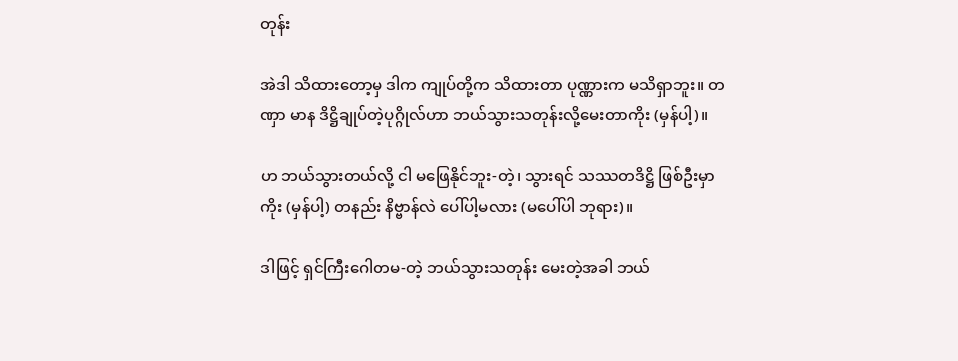တုန်း

အဲဒါ သိထားတော့မှ ဒါက ကျုပ်တို့က သိထားတာ ပုဏ္ဏားက မသိရှာဘူး။ တဏှာ မာန ဒိဋ္ဌိချုပ်တဲ့ပုဂ္ဂိုလ်ဟာ ဘယ်သွားသတုန်းလို့မေးတာကိုး (မှန်ပါ့)။

ဟ ဘယ်သွားတယ်လို့ ငါ မဖြေနိုင်ဘူး-တဲ့၊ သွားရင် သဿတဒိဋ္ဌိ ဖြစ်ဦးမှာကိုး (မှန်ပါ့) တနည်း နိဗ္ဗာန်လဲ ပေါ်ပါ့မလား (မပေါ်ပါ ဘုရား)။

ဒါဖြင့် ရှင်ကြီးဂေါတမ-တဲ့ ဘယ်သွားသတုန်း မေးတဲ့အခါ ဘယ်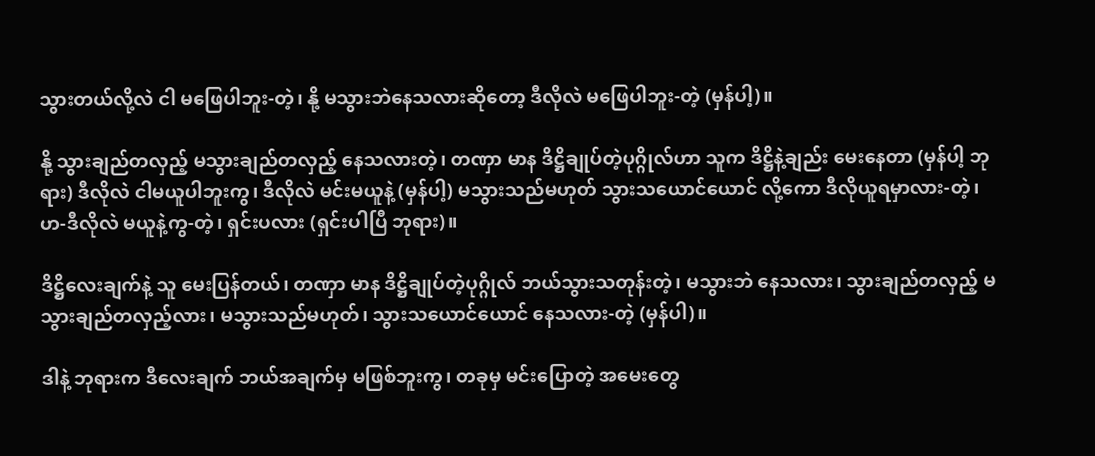သွားတယ်လို့လဲ ငါ မဖြေပါဘူး-တဲ့၊ နို့ မသွားဘဲနေသလားဆိုတော့ ဒီလိုလဲ မဖြေပါဘူး-တဲ့ (မှန်ပါ့)။

နို့ သွားချည်တလှည့် မသွားချည်တလှည့် နေသလားတဲ့၊ တဏှာ မာန ဒိဋ္ဌိချုပ်တဲ့ပုဂ္ဂိုလ်ဟာ သူက ဒိဋ္ဌိနဲ့ချည်း မေးနေတာ (မှန်ပါ့ ဘုရား) ဒီလိုလဲ ငါမယူပါဘူးကွ၊ ဒီလိုလဲ မင်းမယူနဲ့ (မှန်ပါ့) မသွားသည်မဟုတ် သွားသယောင်ယောင် လို့ကော ဒီလိုယူရမှာလား-တဲ့၊ ဟ-ဒီလိုလဲ မယူနဲ့ကွ-တဲ့၊ ရှင်းပလား (ရှင်းပါပြီ ဘုရား)။

ဒိဋ္ဌိလေးချက်နဲ့ သူ မေးပြန်တယ်၊ တဏှာ မာန ဒိဋ္ဌိချုပ်တဲ့ပုဂ္ဂိုလ် ဘယ်သွားသတုန်းတဲ့၊ မသွားဘဲ နေသလား၊ သွားချည်တလှည့် မသွားချည်တလှည့်လား၊ မသွားသည်မဟုတ်၊ သွားသယောင်ယောင် နေသလား-တဲ့ (မှန်ပါ)။

ဒါနဲ့ ဘုရားက ဒီလေးချက် ဘယ်အချက်မှ မဖြစ်ဘူးကွ၊ တခုမှ မင်းပြောတဲ့ အမေးတွေ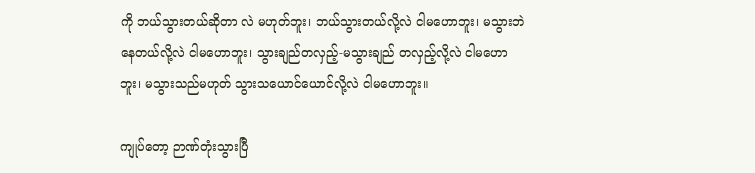ကို ဘယ်သွားတယ်ဆိုတာ လဲ မဟုတ်ဘူး၊ ဘယ်သွားတယ်လို့လဲ ငါမဟောဘူး၊ မသွားဘဲနေတယ်လို့လဲ ငါမဟောဘူး၊ သွားချည်တလှည့်-မသွားချည် တလှည့်လို့လဲ ငါမဟောဘူး၊ မသွားသည်မဟုတ် သွားသယောင်ယောင်လို့လဲ ငါမဟောဘူး။

ကျုပ်တော့ ဉာဏ်တုံးသွားပြီ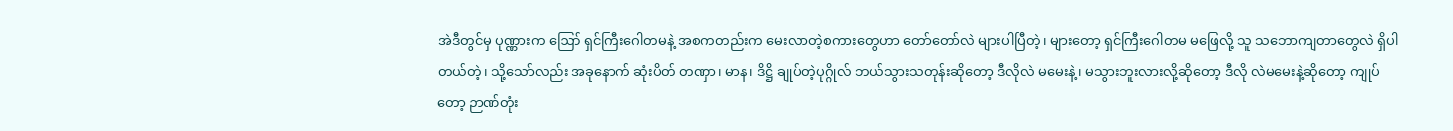အဲဒီတွင်မှ ပုဏ္ဏားက ဪ ရှင်ကြီးဂေါတမနဲ့ အစကတည်းက မေးလာတဲ့စကားတွေဟာ တော်တော်လဲ များပါပြီတဲ့၊ များတော့ ရှင်ကြီးဂေါတမ မဖြေလို့ သူ သဘောကျတာတွေလဲ ရှိပါတယ်တဲ့၊ သို့သော်လည်း အခုနောက် ဆုံးပိတ် တဏှာ၊ မာန၊ ဒိဋ္ဌိ ချုပ်တဲ့ပုဂ္ဂိုလ် ဘယ်သွားသတုန်းဆိုတော့ ဒီလိုလဲ မမေးနဲ့၊ မသွားဘူးလားလို့ဆိုတော့ ဒီလို လဲမမေးနဲ့ဆိုတော့ ကျုပ်တော့ ဉာဏ်တုံး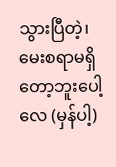သွားပြီတဲ့၊ မေးစရာမရှိတော့ဘူးပေါ့လေ (မှန်ပါ့)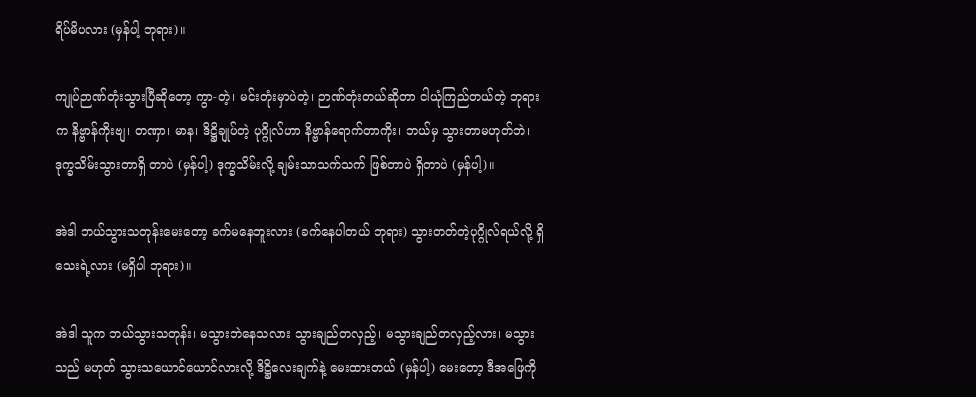ရိပ်မိပလား (မှန်ပါ့ ဘုရား)။

ကျုပ်ဉာဏ်တုံးသွားပြီဆိုတော့ ကွာ-တဲ့၊ မင်းတုံးမှာပဲတဲ့၊ ဉာဏ်တုံးတယ်ဆိုတာ ငါယုံကြည်တယ်တဲ့ ဘုရားက နိဗ္ဗာန်ကိုးဗျ၊ တဏှာ၊ မာန၊ ဒိဋ္ဌိချုပ်တဲ့ ပုဂ္ဂိုလ်ဟာ နိဗ္ဗာန်ရောက်တာကိုး၊ ဘယ်မှ သွားတာမဟုတ်ဘဲ၊ ဒုက္ခသိမ်းသွားတာရှိ တာပဲ (မှန်ပါ့) ဒုက္ခသိမ်းလို့ ချမ်းသာသက်သက် ဖြစ်တာပဲ ရှိတာပဲ (မှန်ပါ့)။

အဲဒါ ဘယ်သွားသတုန်းမေးတော့ ခက်မနေဘူးလား (ခက်နေပါတယ် ဘုရား) သွားတတ်တဲ့ပုဂ္ဂိုလ်ရယ်လို့ ရှိသေးရဲ့လား (မရှိပါ ဘုရား)။

အဲဒါ သူက ဘယ်သွားသတုန်း၊ မသွားဘဲနေသလား သွားချည်တလှည့်၊ မသွားချည်တလှည့်လား၊ မသွားသည် မဟုတ် သွားသယောင်ယောင်လားလို့ ဒိဋ္ဌိလေးချက်နဲ့ မေးထားတယ် (မှန်ပါ့) မေးတော့ ဒီအဖြေကို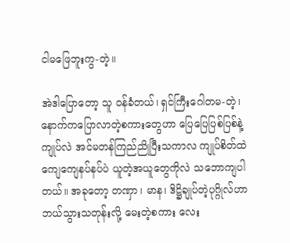ငါမဖြေဘူးကွ-တဲ့။

အဲဒါပြောတော့ သူ ဝန်ခံတယ်၊ ရှင်ကြီးဂေါတမ-တဲ့၊ နောက်ကပြောလာတဲ့စကားတွေဟာ ပြေပြေပြစ်ပြစ်နဲ့ ကျုပ်လဲ အင်မတန်ကြည်ညိုပြီးသကာလ ကျုပ်စိတ်ထဲ ကျေကျေနပ်နပ်ပဲ ယူတဲ့အယူတွေကိုလဲ သဘောကျပါတယ်။ အခုတော့ တဏှာ၊ မာန၊ ဒိဋ္ဌိချုပ်တဲ့ပုဂ္ဂိုလ်ဟာ ဘယ်သွားသတုန်းလို့ မေးတဲ့စကား လေး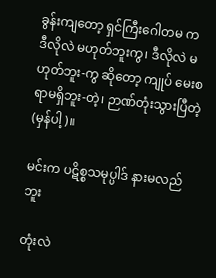ခွန်းကျတော့ ရှင်ကြီးဂေါတမ က ဒီလိုလဲ မဟုတ်ဘူးကွ၊ ဒီလိုလဲ မဟုတ်ဘူး-ကွ ဆိုတော့ ကျုပ် မေးစရာမရှိဘူး-တဲ့၊ ဉာဏ်တုံးသွားပြီတဲ့ (မှန်ပါ့)။

မင်းက ပဋိစ္စသမုပ္ပါဒ် နားမလည်ဘူး

တုံးလဲ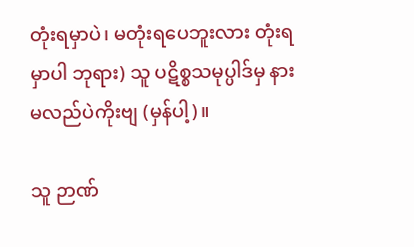တုံးရမှာပဲ၊ မတုံးရပေဘူးလား တုံးရမှာပါ ဘုရား) သူ ပဋိစ္စသမုပ္ပါဒ်မှ နားမလည်ပဲကိုးဗျ (မှန်ပါ့)။

သူ ဉာဏ်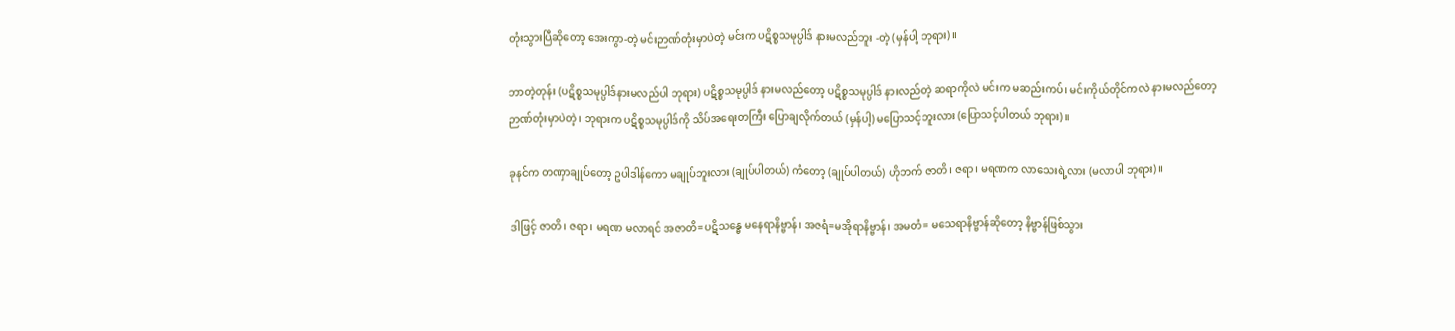တုံးသွားပြီဆိုတော့ အေးကွာ-တဲ့ မင်းဉာဏ်တုံးမှာပဲတဲ့ မင်းက ပဋိစ္စသမုပ္ပါဒ် နားမလည်ဘူး -တဲ့ (မှန်ပါ့ ဘုရား)။

ဘာတဲ့တုန်း (ပဋိစ္စသမုပ္ပါဒ်နားမလည်ပါ ဘုရား) ပဋိစ္စသမုပ္ပါဒ် နားမလည်တော့ ပဋိစ္စသမုပ္ပါဒ် နားလည်တဲ့ ဆရာကိုလဲ မင်းက မဆည်းကပ်၊ မင်းကိုယ်တိုင်ကလဲ နားမလည်တော့ ဉာဏ်တုံးမှာပဲတဲ့၊ ဘုရားက ပဋိစ္စသမုပ္ပါဒ်ကို သိပ်အရေးတကြီး ပြောချလိုက်တယ် (မှန်ပါ့) မပြောသင့်ဘူးလား (ပြောသင့်ပါတယ် ဘုရား)။

ခုနင်က တဏှာချုပ်တော့ ဥပါဒါန်ကော မချုပ်ဘူးလား (ချုပ်ပါတယ်) ကံတော့ (ချုပ်ပါတယ်) ဟိုဘက် ဇာတိ၊ ဇရာ၊ မရဏက လာသေးရဲ့လား (မလာပါ ဘုရား)။

ဒါဖြင့် ဇာတိ၊ ဇရာ၊ မရဏ မလာရင် အဇာတိ=ပဋိသန္ဓေ မနေရာနိဗ္ဗာန်၊ အဇရံ=မအိုရာနိဗ္ဗာန်၊ အမတံ= မသေရာနိဗ္ဗာန်ဆိုတော့ နိဗ္ဗာန်ဖြစ်သွား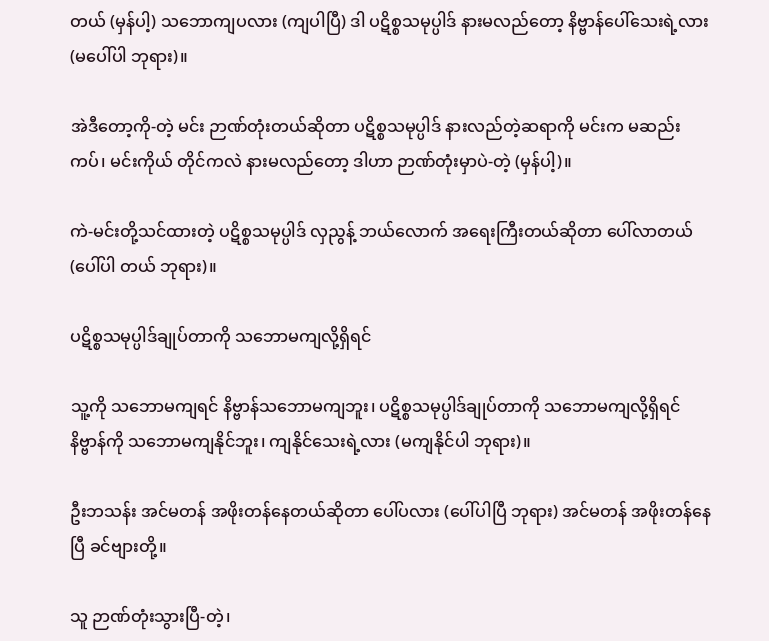တယ် (မှန်ပါ့) သဘောကျပလား (ကျပါပြီ) ဒါ ပဋိစ္စသမုပ္ပါဒ် နားမလည်တော့ နိဗ္ဗာန်ပေါ်သေးရဲ့လား (မပေါ်ပါ ဘုရား)။

အဲဒီတော့ကို-တဲ့ မင်း ဉာဏ်တုံးတယ်ဆိုတာ ပဋိစ္စသမုပ္ပါဒ် နားလည်တဲ့ဆရာကို မင်းက မဆည်းကပ်၊ မင်းကိုယ် တိုင်ကလဲ နားမလည်တော့ ဒါဟာ ဉာဏ်တုံးမှာပဲ-တဲ့ (မှန်ပါ့)။

ကဲ-မင်းတို့သင်ထားတဲ့ ပဋိစ္စသမုပ္ပါဒ် လှညွန့် ဘယ်လောက် အရေးကြီးတယ်ဆိုတာ ပေါ်လာတယ် (ပေါ်ပါ တယ် ဘုရား)။

ပဋိစ္စသမုပ္ပါဒ်ချုပ်တာကို သဘောမကျလို့ရှိရင်

သူ့ကို သဘောမကျရင် နိဗ္ဗာန်သဘောမကျဘူး၊ ပဋိစ္စသမုပ္ပါဒ်ချုပ်တာကို သဘောမကျလို့ရှိရင် နိဗ္ဗာန်ကို သဘောမကျနိုင်ဘူး၊ ကျနိုင်သေးရဲ့လား (မကျနိုင်ပါ ဘုရား)။

ဦးဘသန်း အင်မတန် အဖိုးတန်နေတယ်ဆိုတာ ပေါ်ပလား (ပေါ်ပါပြီ ဘုရား) အင်မတန် အဖိုးတန်နေပြီ ခင်ဗျားတို့။

သူ ဉာဏ်တုံးသွားပြီ-တဲ့၊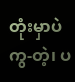တုံးမှာပဲကွ-တဲ့၊ ပ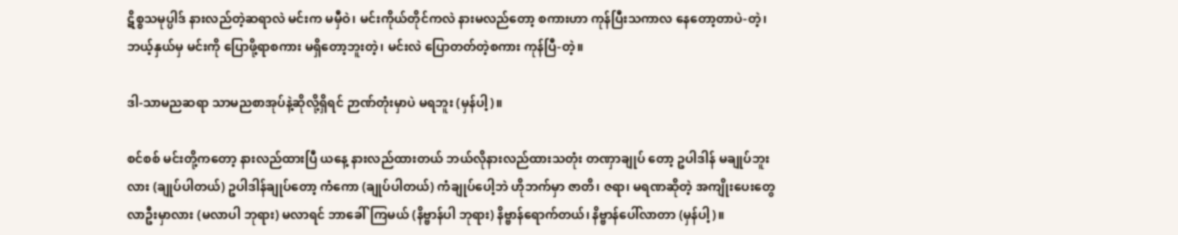ဋိစ္စသမုပ္ပါဒ် နားလည်တဲ့ဆရာလဲ မင်းက မမှီဝဲ၊ မင်းကိုယ်တိုင်ကလဲ နားမလည်တော့ စကားဟာ ကုန်ပြီးသကာလ နေတော့တာပဲ-တဲ့၊ ဘယ့်နှယ်မှ မင်းကို ပြောဖို့ရာစကား မရှိတော့ဘူးတဲ့၊ မင်းလဲ ပြောတတ်တဲ့စကား ကုန်ပြီ-တဲ့။

ဒါ-သာမညဆရာ သာမညစာအုပ်နဲ့ဆိုလို့ရှိရင် ဉာဏ်တုံးမှာပဲ မရဘူး (မှန်ပါ့)။

စင်စစ် မင်းတို့ကတော့ နားလည်ထားပြီ ယနေ့ နားလည်ထားတယ် ဘယ်လိုနားလည်ထားသတုံး တဏှာချုပ် တော့ ဥပါဒါန် မချုပ်ဘူးလား (ချုပ်ပါတယ်) ဥပါဒါန်ချုပ်တော့ ကံကော (ချုပ်ပါတယ်) ကံချုပ်ပေါ့ဘဲ ဟိုဘက်မှာ ဇာတိ၊ ဇရာ၊ မရဏဆိုတဲ့ အကျိုးပေးတွေ လာဦးမှာလား (မလာပါ ဘုရား) မလာရင် ဘာခေါ်ကြမယ် (နိဗ္ဗာန်ပါ ဘုရား) နိဗ္ဗာန်ရောက်တယ်၊ နိဗ္ဗာန်ပေါ်လာတာ (မှန်ပါ့)။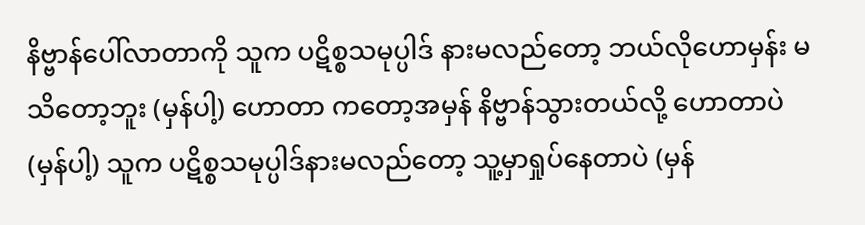နိဗ္ဗာန်ပေါ်လာတာကို သူက ပဋိစ္စသမုပ္ပါဒ် နားမလည်တော့ ဘယ်လိုဟောမှန်း မသိတော့ဘူး (မှန်ပါ့) ဟောတာ ကတော့အမှန် နိဗ္ဗာန်သွားတယ်လို့ ဟောတာပဲ (မှန်ပါ့) သူက ပဋိစ္စသမုပ္ပါဒ်နားမလည်တော့ သူ့မှာရှုပ်နေတာပဲ (မှန်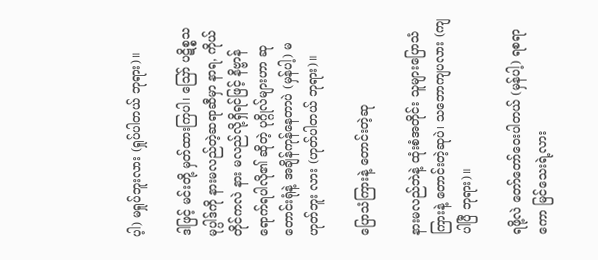ပ့ါ) မရှုပ်ဘူးလား (ရှုပ်ပါတယ် ဘုရား)။

ဒါဖြင့် မင်းတို့ မှတ်ထားကြပါ၊ ဪ ပဋိစ္စသမုပ္ပါဒ်ကို နားမလည်တဲ့ဆရာဆီမှာ နာရ, ကိုယ်တိုင်ကလဲ နား မလည်လို့ရှိရင်ဖြင့် နိဗ္ဗာန်ရောက်ရပါလို၏ ဆိုတဲ့ ပုဂ္ဂိုလ်များဟာ ဆုတောင်းရုံနဲ့ အချိန်ကုန်နေတာပဲ (မှန်ပါ့) မဟုတ်ဘူး လား (ဟုတ်ပါတယ် ဘုရား)။

ပြောသံကြားနဲ့ တောင်းတဲ့ဆု

နားမလည်ဘဲနဲ့ ထုံးစံအတိုင်း သူများပြောသံကြားနဲ့ တောင်းတဲ့ဆုပဲ၊ သဘောကျပလား (ကျပါပြီ ဘုရား)။

ရဖို့လဲ တော်တော်ဝေးပါတယ် (မှန်ပါ့) ရစရာကော မြင်သေးရဲ့လား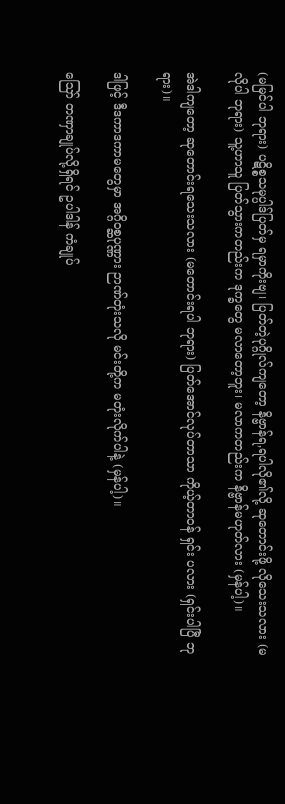(မမြင်ပါ ဘုရား) ပဋိစ္စသမုပ္ပါဒ်ပြတ်မှ ရမှာကိုးဗျ၊ ပြတ်တဲ့ပုဂ္ဂိုလ်ကျတော့ နိဗ္ဗာန်ရ,ရပါလို၏လို့ ဆုတောင်းဖို့ လိုသေးသလား (မလိုပါ ဘုရား) သူ့ဟာသူ ပြတ်သွားကတည်းက ဒုက္ခတွေ မလာတော့ဘူး၊ မလာကတည်းက နိဗ္ဗာန်မဟုတ်လား (မှန်ပါ့)။

အဲဒါကျတော့ ဆုတောင်းရသေးသလား (မတောင်းရပါ ဘုရား) ပြတ်အောင်လုပ်တာသာ ကိုယ့်တာဝန် ရှင်း ပလား (ရှင်းပါပြီ ဘုရား)။

ဒါဖြင့် ဒီဒကာဒကာမတွေမှာ အဂ္ဂိဝစ္ဆပုဏ္ဏား ဉာဏ်တုံးသလို မင်းတို့က မတုံးလိုက်ပါနဲ့ (မှန်ပါ့)။

ဪ တဏှာချုပ်လို့ရှိရင် ဥပါဒါန် ကံချုပ်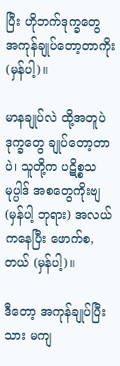ပြီး ဟိုဘက်ဒုက္ခတွေ အကုန်ချုပ်တော့တာကိုး (မှန်ပါ့)။

မာနချုပ်လဲ ထို့အတူပဲ ဒုက္ခတွေ ချုပ်တော့တာပဲ၊ သူတို့က ပဋိစ္စသမုပ္ပါဒ် အစတွေကိုးဗျ (မှန်ပါ့ ဘုရား) အလယ်ကနေပြီး ဖောက်စ,တယ် (မှန်ပါ့)။

ဒီတော့ အကုန်ချုပ်ပြီးသား မကျ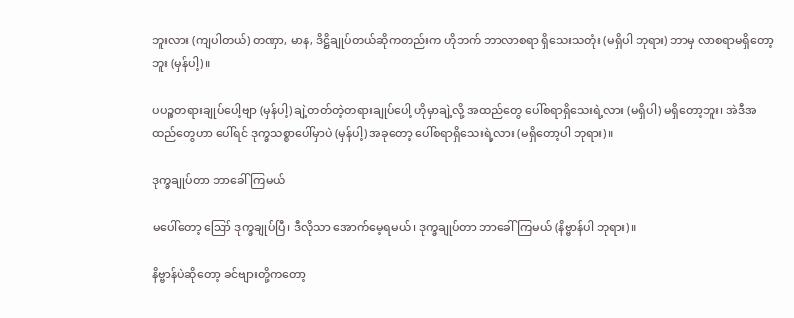ဘူးလား (ကျပါတယ်) တဏှာ, မာန, ဒိဋ္ဌိချုပ်တယ်ဆိုကတည်းက ဟိုဘက် ဘာလာစရာ ရှိသေးသတုံး (မရှိပါ ဘုရား) ဘာမှ လာစရာမရှိတော့ဘူး (မှန်ပါ့)။

ပပဉ္စတရားချုပ်ပေါ့ဗျာ (မှန်ပါ့) ချဲ့တတ်တဲ့တရားချုပ်ပေါ့ ဟိုမှာချဲ့လို့ အထည်တွေ ပေါ်စရာရှိသေးရဲ့လား (မရှိပါ) မရှိတော့ဘူး၊ အဲဒီအထည်တွေဟာ ပေါ်ရင် ဒုက္ခသစ္စာပေါ်မှာပဲ (မှန်ပါ့) အခုတော့ ပေါ်စရာရှိသေးရဲ့လား (မရှိတော့ပါ ဘုရား)။

ဒုက္ခချုပ်တာ ဘာခေါ်ကြမယ်

မပေါ်တော့ ဪ ဒုက္ခချုပ်ပြီ၊ ဒီလိုသာ အောက်မေ့ရမယ်၊ ဒုက္ခချုပ်တာ ဘာခေါ်ကြမယ် (နိဗ္ဗာန်ပါ ဘုရား)။

နိဗ္ဗာန်ပဲဆိုတော့ ခင်ဗျားတို့ကတော့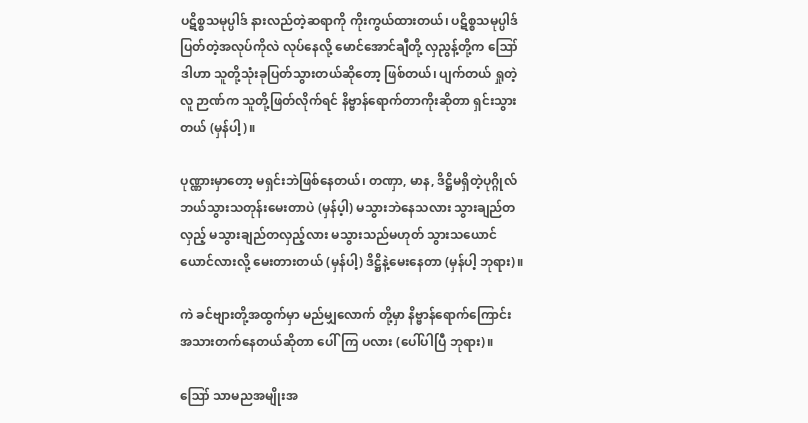ပဋိစ္စသမုပ္ပါဒ် နားလည်တဲ့ဆရာကို ကိုးကွယ်ထားတယ်၊ ပဋိစ္စသမုပ္ပါဒ် ပြတ်တဲ့အလုပ်ကိုလဲ လုပ်နေလို့ မောင်အောင်ချီတို့ လှညွန့်တို့က ဪ ဒါဟာ သူတို့သုံးခုပြတ်သွားတယ်ဆိုတော့ ဖြစ်တယ်၊ ပျက်တယ် ရှုတဲ့လူ ဉာဏ်က သူတို့ဖြတ်လိုက်ရင် နိဗ္ဗာန်ရောက်တာကိုးဆိုတာ ရှင်းသွားတယ် (မှန်ပါ့)။

ပုဏ္ဏားမှာတော့ မရှင်းဘဲဖြစ်နေတယ်၊ တဏှာ, မာန, ဒိဋ္ဌိမရှိတဲ့ပုဂ္ဂိုလ် ဘယ်သွားသတုန်းမေးတာပဲ (မှန်ပ့ါ) မသွားဘဲနေသလား သွားချည်တလှည့် မသွားချည်တလှည့်လား မသွားသည်မဟုတ် သွားသယောင်ယောင်လားလို့ မေးတားတယ် (မှန်ပါ့) ဒိဋ္ဌိနဲ့မေးနေတာ (မှန်ပါ့ ဘုရား)။

ကဲ ခင်ဗျားတို့အထွက်မှာ မည်မျှလောက် တို့မှာ နိဗ္ဗာန်ရောက်ကြောင်း အသားတက်နေတယ်ဆိုတာ ပေါ်ကြ ပလား (ပေါ်ပါပြီ ဘုရား)။

ဪ သာမညအမျိုးအ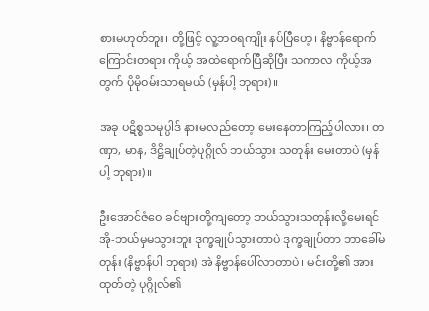စားမဟုတ်ဘူး၊ တို့ဖြင့် လူ့ဘဝရကျိုး နပ်ပြီဟေ့၊ နိဗ္ဗာန်ရောက်ကြောင်းတရား ကိုယ့် အထဲရောက်ပြီဆိုပြီး သကာလ ကိုယ့်အတွက် ပိုမိုဝမ်းသာရမယ် (မှန်ပါ့ ဘုရား)။

အခု ပဋိစ္စသမုပ္ပါဒ် နားမလည်တော့ မေးနေတာကြည့်ပါလား၊ တဏှာ, မာန, ဒိဋ္ဌိချုပ်တဲ့ပုဂ္ဂိုလ် ဘယ်သွား သတုန်း မေးတာပဲ (မှန်ပါ့ ဘုရား)။

ဦးအောင်ဇံဝေ ခင်ဗျားတို့ကျတော့ ဘယ်သွားသတုန်းလို့မေးရင် အို-ဘယ်မှမသွားဘူး ဒုက္ခချုပ်သွားတာပဲ ဒုက္ခချုပ်တာ ဘာခေါ်မတုန်း (နိဗ္ဗာန်ပါ ဘုရား) အဲ နိဗ္ဗာန်ပေါ်လာတာပဲ၊ မင်းတို့၏ အားထုတ်တဲ့ ပုဂ္ဂိုလ်၏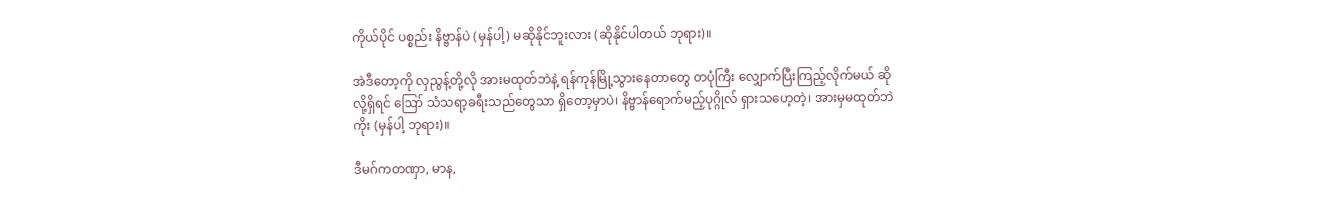ကိုယ်ပိုင် ပစ္စည်း နိဗ္ဗာန်ပဲ (မှန်ပါ့) မဆိုနိုင်ဘူးလား (ဆိုနိုင်ပါတယ် ဘုရား)။

အဲဒီတော့ကို လှညွန့်တို့လို အားမထုတ်ဘဲနဲ့ ရန်ကုန်မြို့သွားနေတာတွေ တပုံကြီး လျှောက်ပြီးကြည့်လိုက်မယ် ဆိုလို့ရှိရင် ဪ သံသရာ့ခရီးသည်တွေသာ ရှိတော့မှာပဲ၊ နိဗ္ဗာန်ရောက်မည့်ပုဂ္ဂိုလ် ရှားသဟေ့တဲ့၊ အားမှမထုတ်ဘဲ ကိုး (မှန်ပါ့ ဘုရား)။

ဒီမဂ်ကတဏှာ, မာန,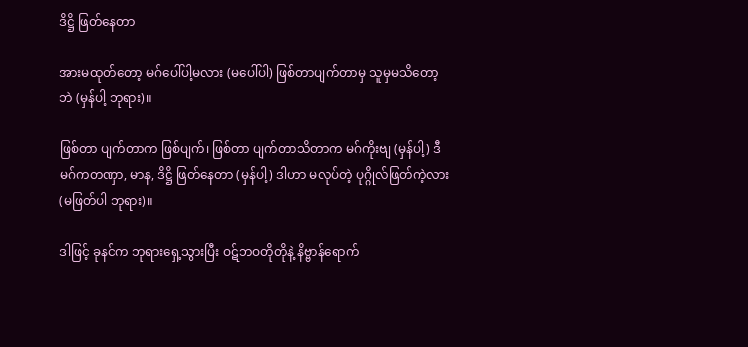ဒိဋ္ဌိ ဖြတ်နေတာ

အားမထုတ်တော့ မဂ်ပေါ်ပါ့မလား (မပေါ်ပါ) ဖြစ်တာပျက်တာမှ သူမှမသိတော့ဘဲ (မှန်ပါ့ ဘုရား)။

ဖြစ်တာ ပျက်တာက ဖြစ်ပျက်၊ ဖြစ်တာ ပျက်တာသိတာက မဂ်ကိုးဗျ (မှန်ပါ့) ဒီမဂ်ကတဏှာ, မာန, ဒိဋ္ဌိ ဖြတ်နေတာ (မှန်ပါ့) ဒါဟာ မလုပ်တဲ့ ပုဂ္ဂိုလ်ဖြတ်ကဲ့လား (မဖြတ်ပါ ဘုရား)။

ဒါဖြင့် ခုနင်က ဘုရားရှေ့သွားပြီး ဝဋ်ဘဝတိုတိုနဲ့ နိဗ္ဗာန်ရောက်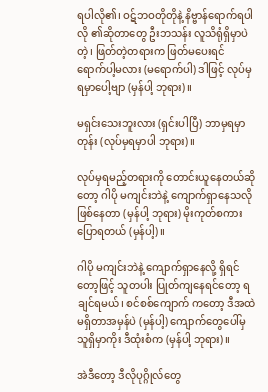ရပါလို၏၊ ဝဋ်ဘဝတိုတိုနဲ့ နိဗ္ဗာန်ရောက်ရပါလို ၏ဆိုတာတွေ ဦးဘသန်း လူသိရုံရှိမှာပဲတဲ့၊ ဖြတ်တဲ့တရားက ဖြတ်မပေးရင် ရောက်ပါ့မလား (မရောက်ပါ) ဒါဖြင့် လုပ်မှရမှာပေါ့ဗျာ (မှန်ပါ့ ဘုရား)။

မရှင်းသေးဘူးလား (ရှင်းပါပြီ) ဘာမှရမှာတုန်း (လုပ်မှရမှာပါ ဘုရား)။

လုပ်မှရမည့်တရားကို တောင်းယူနေတယ်ဆိုတော့ ဂါပို မကျင်းဘဲနဲ့ ကျောက်ရှာနေသလို ဖြစ်နေတာ (မှန်ပါ့ ဘုရား) မိုးကုတ်စကား ပြောရတယ် (မှန်ပါ့)။

ဂါပို မကျင်းဘဲနဲ့ ကျောက်ရှာနေလို့ ရှိရင်တော့ဖြင့် သူတပါး ပြုတ်ကျနေရင်တော့ ရချင်ရမယ်၊ စင်စစ်ကျောက် ကတော့ ဒီအထဲ မရှိတာအမှန်ပဲ (မှန်ပါ့) ကျောက်တွေပေါ်မှ သူရှိမှာကိုး ဒီထုံးစံက (မှန်ပါ့ ဘုရား)။

အဲဒီတော့ ဒီလိုပုဂ္ဂိုလ်တွေ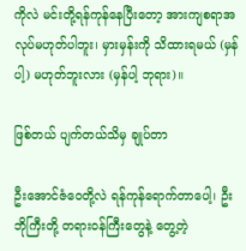ကိုလဲ မင်းတို့ရန်ကုန်နေပြီးတော့ အားကျစရာအလုပ်မဟုတ်ပါဘူး၊ မှားမှန်းကို သိထားရမယ် (မှန်ပါ့) မဟုတ်ဘူးလား (မှန်ပါ့ ဘုရား)။

ဖြစ်တယ် ပျက်တယ်သိမှ ချုပ်တာ

ဦးအောင်ဇံဝေတို့လဲ ရန်ကုန်ရောက်တာပေါ့၊ ဦးဘိုကြီးတို့ တရားဝန်ကြီးတွေနဲ့ တွေ့တဲ့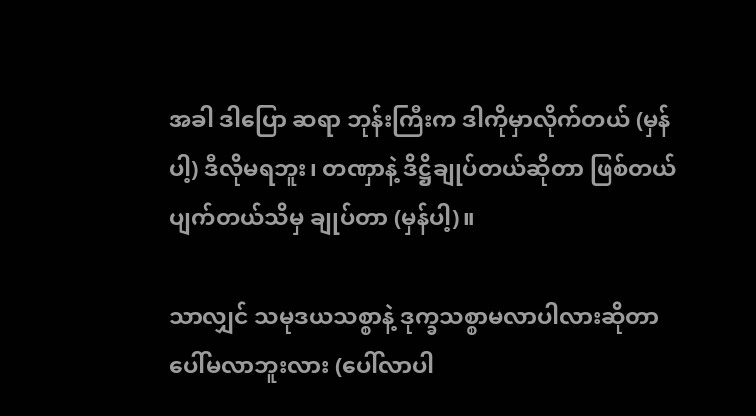အခါ ဒါပြော ဆရာ ဘုန်းကြီးက ဒါကိုမှာလိုက်တယ် (မှန်ပါ့) ဒီလိုမရဘူး၊ တဏှာနဲ့ ဒိဋ္ဌိချုပ်တယ်ဆိုတာ ဖြစ်တယ် ပျက်တယ်သိမှ ချုပ်တာ (မှန်ပါ့)။

သာလျှင် သမုဒယသစ္စာနဲ့ ဒုက္ခသစ္စာမလာပါလားဆိုတာ ပေါ်မလာဘူးလား (ပေါ်လာပါ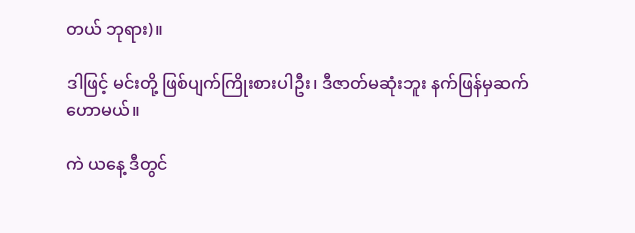တယ် ဘုရား)။

ဒါဖြင့် မင်းတို့ ဖြစ်ပျက်ကြိုးစားပါဦး၊ ဒီဇာတ်မဆုံးဘူး နက်ဖြန်မှဆက်ဟောမယ်။

ကဲ ယနေ့ ဒီတွင်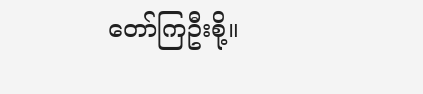တော်ကြဦးစို့။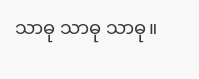သာဓု သာဓု သာဓု။